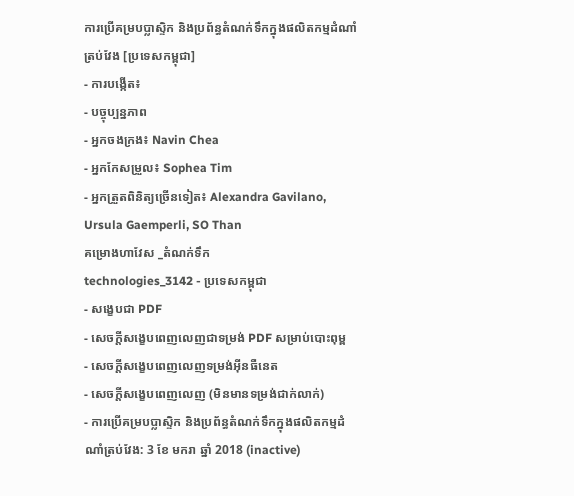ការប្រើគម្របប្លាស្ទិក និងប្រព័ន្ធតំណក់ទឹកក្នុងផលិតកម្មដំណាំត្រប់វែង [ប្រទេសកម្ពុជា]
- ការបង្កើត៖
- បច្ចុប្បន្នភាព
- អ្នកចងក្រង៖ Navin Chea
- អ្នកកែសម្រួល៖ Sophea Tim
- អ្នកត្រួតពិនិត្យច្រើនទៀត៖ Alexandra Gavilano, Ursula Gaemperli, SO Than
គម្រោងហាវែស _តំណក់ទឹក
technologies_3142 - ប្រទេសកម្ពុជា
- សង្ខេបជា PDF
- សេចក្តីសង្ខេបពេញលេញជាទម្រង់ PDF សម្រាប់បោះពុម្ព
- សេចក្តីសង្ខេបពេញលេញទម្រង់អ៊ីនធឺនេត
- សេចក្តីសង្ខេបពេញលេញ (មិនមានទម្រង់ជាក់លាក់)
- ការប្រើគម្របប្លាស្ទិក និងប្រព័ន្ធតំណក់ទឹកក្នុងផលិតកម្មដំណាំត្រប់វែង: 3 ខែ មករា ឆ្នាំ 2018 (inactive)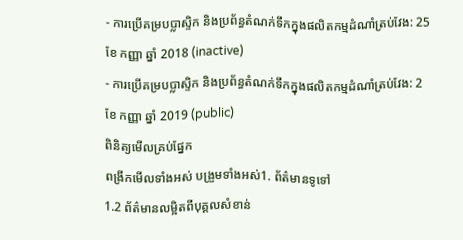- ការប្រើគម្របប្លាស្ទិក និងប្រព័ន្ធតំណក់ទឹកក្នុងផលិតកម្មដំណាំត្រប់វែង: 25 ខែ កញ្ញា ឆ្នាំ 2018 (inactive)
- ការប្រើគម្របប្លាស្ទិក និងប្រព័ន្ធតំណក់ទឹកក្នុងផលិតកម្មដំណាំត្រប់វែង: 2 ខែ កញ្ញា ឆ្នាំ 2019 (public)
ពិនិត្យមើលគ្រប់ផ្នែក
ពង្រីកមើលទាំងអស់ បង្រួមទាំងអស់1. ព័ត៌មានទូទៅ
1.2 ព័ត៌មានលម្អិតពីបុគ្គលសំខាន់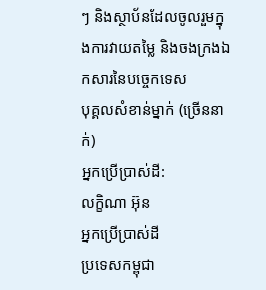ៗ និងស្ថាប័នដែលចូលរួមក្នុងការវាយតម្លៃ និងចងក្រងឯកសារនៃបច្ចេកទេស
បុគ្គលសំខាន់ម្នាក់ (ច្រើននាក់)
អ្នកប្រើប្រាស់ដី:
លក្ខិណា អ៊ុន
អ្នកប្រើប្រាស់ដី
ប្រទេសកម្ពុជា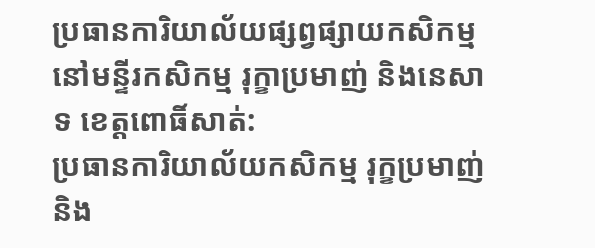ប្រធានការិយាល័យផ្សព្វផ្សាយកសិកម្ម នៅមន្ទីរកសិកម្ម រុក្ខាប្រមាញ់ និងនេសាទ ខេត្តពោធិ៍សាត់:
ប្រធានការិយាល័យកសិកម្ម រុក្ខប្រមាញ់ និង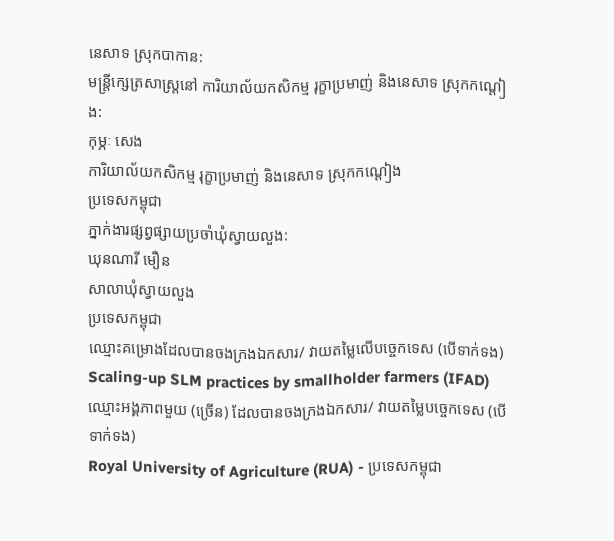នេសាទ ស្រុកបាកាន:
មន្ត្រីក្សេត្រសាស្ត្រនៅ ការិយាល័យកសិកម្ម រុក្ខាប្រមាញ់ និងនេសាទ ស្រុកកណ្ដៀង:
កុម្ភៈ សេង
ការិយាល័យកសិកម្ម រុក្ខាប្រមាញ់ និងនេសាទ ស្រុកកណ្ដៀង
ប្រទេសកម្ពុជា
ភ្នាក់ងារផ្សព្វផ្សាយប្រចាំឃុំស្វាយលួង:
ឃុនណារី មឿន
សាលាឃុំស្វាយលួង
ប្រទេសកម្ពុជា
ឈ្មោះគម្រោងដែលបានចងក្រងឯកសារ/ វាយតម្លៃលើបច្ចេកទេស (បើទាក់ទង)
Scaling-up SLM practices by smallholder farmers (IFAD)ឈ្មោះអង្គភាពមួយ (ច្រើន) ដែលបានចងក្រងឯកសារ/ វាយតម្លៃបច្ចេកទេស (បើទាក់ទង)
Royal University of Agriculture (RUA) - ប្រទេសកម្ពុជា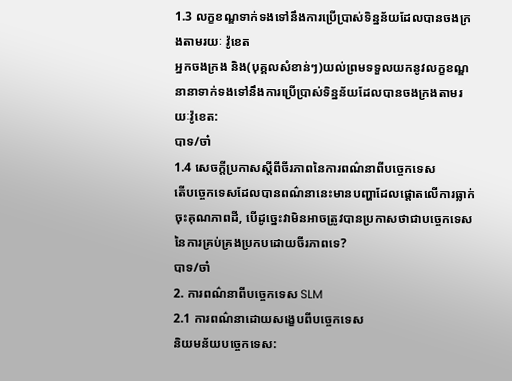1.3 លក្ខខណ្ឌទាក់ទងទៅនឹងការប្រើប្រាស់ទិន្នន័យដែលបានចងក្រងតាមរយៈ វ៉ូខេត
អ្នកចងក្រង និង(បុគ្គលសំខាន់ៗ)យល់ព្រមទទួលយកនូវលក្ខខណ្ឌនានាទាក់ទងទៅនឹងការប្រើប្រាស់ទិន្នន័យដែលបានចងក្រងតាមរយៈវ៉ូខេត:
បាទ/ចា៎
1.4 សេចក្តីប្រកាសស្តីពីចីរភាពនៃការពណ៌នាពីបច្ចេកទេស
តើបច្ចេកទេសដែលបានពណ៌នានេះមានបញ្ហាដែលផ្តោតលើការធ្លាក់ចុះគុណភាពដី, បើដូច្នេះវាមិនអាចត្រូវបានប្រកាសថាជាបច្ចេកទេសនៃការគ្រប់គ្រងប្រកបដោយចីរភាពទេ?
បាទ/ចា៎
2. ការពណ៌នាពីបច្ចេកទេស SLM
2.1 ការពណ៌នាដោយសង្ខេបពីបច្ចេកទេស
និយមន័យបច្ចេកទេស: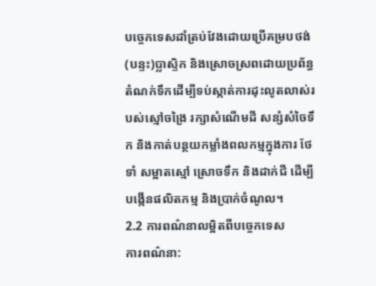បច្ចេកទេសដាំត្រប់វែងដោយប្រើគម្របថង់(បន្ទះ)ប្លាស្ទិក និងស្រោចស្រពដោយប្រព័ន្ធតំណក់ទឹកដើម្បីទប់ស្កាត់ការដុះលូតលាស់របស់ស្មៅចង្រៃ រក្សាសំណើមដី សន្សំសំចៃទឹក និងកាត់បន្ថយកម្លាំងពលកម្មក្នុងការ ថែទាំ សម្អាតស្មៅ ស្រោចទឹក និងដាក់ជី ដើម្បីបង្កើនផលិតកម្ម និងប្រាក់ចំណូល។
2.2 ការពណ៌នាលម្អិតពីបច្ចេកទេស
ការពណ៌នា: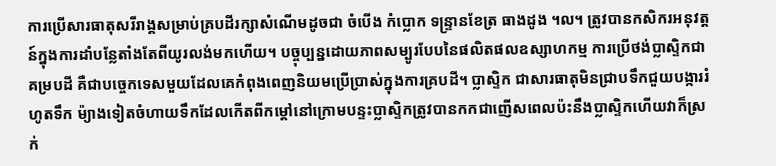ការប្រើសារធាតុសរីរាង្គសម្រាប់គ្របដីរក្សាសំណើមដូចជា ចំបើង កំប្លោក ទន្ទ្រានខែត្រ ធាងដូង ។ល។ ត្រូវបានកសិករអនុវត្តន៍ក្នុងការដាំបន្លែតាំងតែពីយូរលង់មកហើយ។ បច្ចុប្បន្នដោយភាពសម្បូរបែបនៃផលិតផលឧស្សាហកម្ម ការប្រើថង់ប្លាស្ទិកជាគម្របដី គឺជាបច្ចេកទេសមួយដែលគេកំពុងពេញនិយមប្រើប្រាស់ក្នុងការគ្របដី។ ប្លាស្ទិក ជាសារធាតុមិនជ្រាបទឹកជួយបង្ការរំហូតទឹក ម៉្យាងទៀតចំហាយទឹកដែលកើតពីកម្តៅនៅក្រោមបន្ទះប្លាស្ទិកត្រូវបានកកជាញើសពេលប៉ះនឹងប្លាស្ទិកហើយវាក៏ស្រក់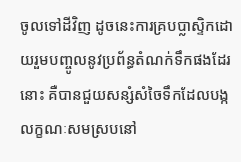ចូលទៅដីវិញ ដូចនេះការគ្របប្លាស្ទិកដោយរួមបញ្ចូលនូវប្រព័ន្ធតំណក់ទឹកផងដែរនោះ គឺបានជួយសន្សំសំចៃទឹកដែលបង្កលក្ខណៈសមស្របនៅ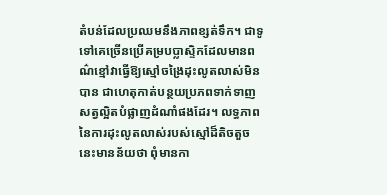តំបន់ដែលប្រឈមនឹងភាពខ្សត់ទឹក។ ជាទូទៅគេច្រើនប្រើគម្របប្លាស្ទិកដែលមានពណ៌ខ្មៅវាធ្វើឱ្យស្មៅចង្រៃដុះលូតលាស់មិនបាន ជាហេតុកាត់បន្ថយប្រភពទាក់ទាញសត្វល្អិតបំផ្លាញដំណាំផងដែរ។ លទ្ធភាពនៃការដុះលូតលាស់របស់ស្មៅដ៏តិចតួចនេះមានន័យថា ពុំមានកា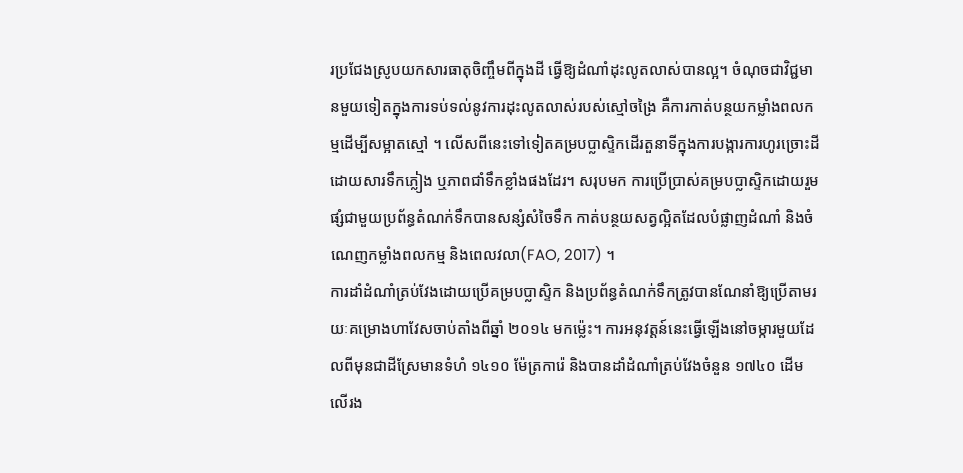រប្រជែងស្រូបយកសារធាតុចិញ្ចឹមពីក្នុងដី ធ្វើឱ្យដំណាំដុះលូតលាស់បានល្អ។ ចំណុចជាវិជ្ជមានមួយទៀតក្នុងការទប់ទល់នូវការដុះលូតលាស់របស់ស្មៅចង្រៃ គឺការកាត់បន្ថយកម្លាំងពលកម្មដើម្បីសម្អាតស្មៅ ។ លើសពីនេះទៅទៀតគម្របប្លាស្ទិកដើរតួនាទីក្នុងការបង្ការការហូរច្រោះដីដោយសារទឹកភ្លៀង ឬភាពជាំទឹកខ្លាំងផងដែរ។ សរុបមក ការប្រើប្រាស់គម្របប្លាស្ទិកដោយរួមផ្សំជាមួយប្រព័ន្ធតំណក់ទឹកបានសន្សំសំចៃទឹក កាត់បន្ថយសត្វល្អិតដែលបំផ្លាញដំណាំ និងចំណេញកម្លាំងពលកម្ម និងពេលវលា(FAO, 2017) ។
ការដាំដំណាំត្រប់វែងដោយប្រើគម្របប្លាស្ទិក និងប្រព័ន្ធតំណក់ទឹកត្រូវបានណែនាំឱ្យប្រើតាមរយៈគម្រោងហាវែសចាប់តាំងពីឆ្នាំ ២០១៤ មកម៉្លេះ។ ការអនុវត្តន៍នេះធ្វើឡើងនៅចម្ការមួយដែលពីមុនជាដីស្រែមានទំហំ ១៤១០ ម៉ែត្រការ៉េ និងបានដាំដំណាំត្រប់វែងចំនួន ១៧៤០ ដើម លើរង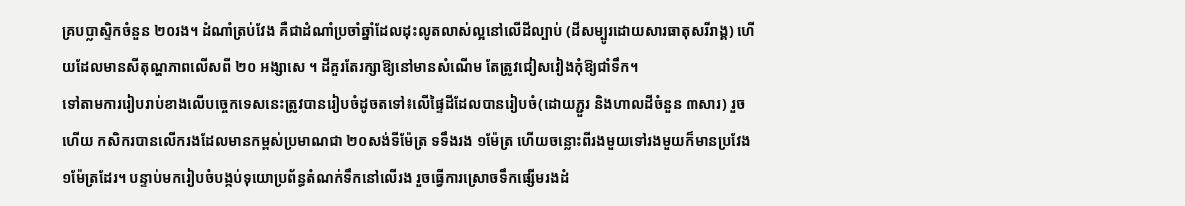គ្របប្លាស្ទិកចំនួន ២០រង។ ដំណាំត្រប់វែង គឺជាដំណាំប្រចាំឆ្នាំដែលដុះលូតលាស់ល្អនៅលើដីល្បាប់ (ដីសម្បូរដោយសារធាតុសរីរាង្គ) ហើយដែលមានសីតុណ្ហភាពលើសពី ២០ អង្សាសេ ។ ដីគួរតែរក្សាឱ្យនៅមានសំណើម តែត្រូវជៀសវៀងកុំឱ្យជាំទឹក។
ទៅតាមការរៀបរាប់ខាងលើបច្ចេកទេសនេះត្រូវបានរៀបចំដូចតទៅ៖លើផ្ទៃដីដែលបានរៀបចំ(ដោយភ្ជួរ និងហាលដីចំនួន ៣សារ) រួចហើយ កសិករបានលើករងដែលមានកម្ពស់ប្រមាណជា ២០សង់ទីម៉ែត្រ ទទឹងរង ១ម៉ែត្រ ហើយចន្លោះពីរងមួយទៅរងមួយក៏មានប្រវែង ១ម៉ែត្រដែរ។ បន្ទាប់មករៀបចំបង្កប់ទុយោប្រព័ន្ធតំណក់ទឹកនៅលើរង រួចធ្វើការស្រោចទឹកផ្សើមរងដំ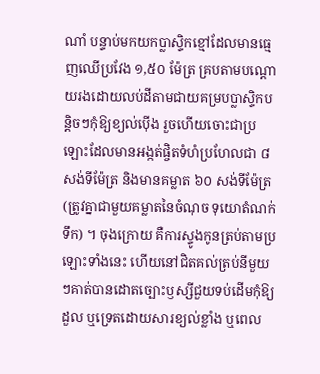ណាំ បន្ទាប់មកយកប្លាស្ទិកខ្មៅដែលមានធ្មេញឈើប្រវែង ១,៥០ ម៉ែត្រ គ្របតាមបណ្តោយរងដោយលប់ដីតាមជាយគម្របប្លាស្ទិកបន្តិចៗកុំឱ្យខ្យល់ប៉ើង រួចហើយចោះជាប្រឡោះដែលមានអង្កត់ផ្ចិតទំហំប្រហែលជា ៨សង់ទីម៉ែត្រ និងមានគម្លាត ៦០ សង់ទីម៉ែត្រ (ត្រូវគ្នាជាមួយគម្លាតនៃចំណុច ទុយោតំណក់ទឹក) ។ ចុងក្រោយ គឺការស្ទូងកូនត្រប់តាមប្រឡោះទាំងនេះ ហើយនៅជិតគល់ត្រប់នីមួយៗគាត់បានដោតច្បោះឫស្សីជួយទប់ដើមកុំឱ្យដួល ឬទ្រេតដោយសារខ្យល់ខ្លាំង ឬពេល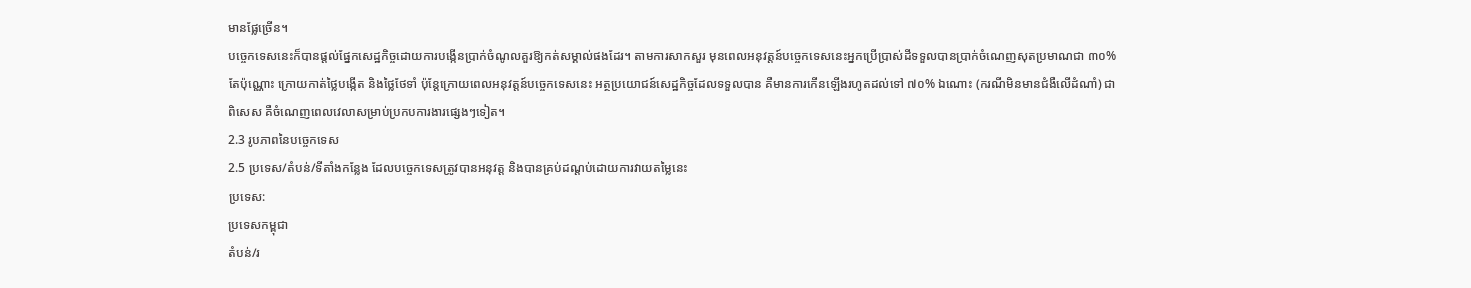មានផ្លែច្រើន។
បច្ចេកទេសនេះក៏បានផ្តល់ផ្នែកសេដ្ឋកិច្ចដោយការបង្កើនប្រាក់ចំណូលគួរឱ្យកត់សម្គាល់ផងដែរ។ តាមការសាកសួរ មុនពេលអនុវត្តន៍បច្ចេកទេសនេះអ្នកប្រើប្រាស់ដីទទួលបានប្រាក់ចំណេញសុតប្រមាណជា ៣០% តែប៉ុណ្ណោះ ក្រោយកាត់ថ្លៃបង្កើត និងថ្លៃថែទាំ ប៉ុន្តែក្រោយពេលអនុវត្តន៍បច្ចេកទេសនេះ អត្ថប្រយោជន៍សេដ្ឋកិច្ចដែលទទួលបាន គឺមានការកើនឡើងរហូតដល់ទៅ ៧០% ឯណោះ (ករណីមិនមានជំងឺលើដំណាំ) ជាពិសេស គឺចំណេញពេលវេលាសម្រាប់ប្រកបការងារផ្សេងៗទៀត។
2.3 រូបភាពនៃបច្ចេកទេស
2.5 ប្រទេស/តំបន់/ទីតាំងកន្លែង ដែលបច្ចេកទេសត្រូវបានអនុវត្ត និងបានគ្រប់ដណ្តប់ដោយការវាយតម្លៃនេះ
ប្រទេស:
ប្រទេសកម្ពុជា
តំបន់/រ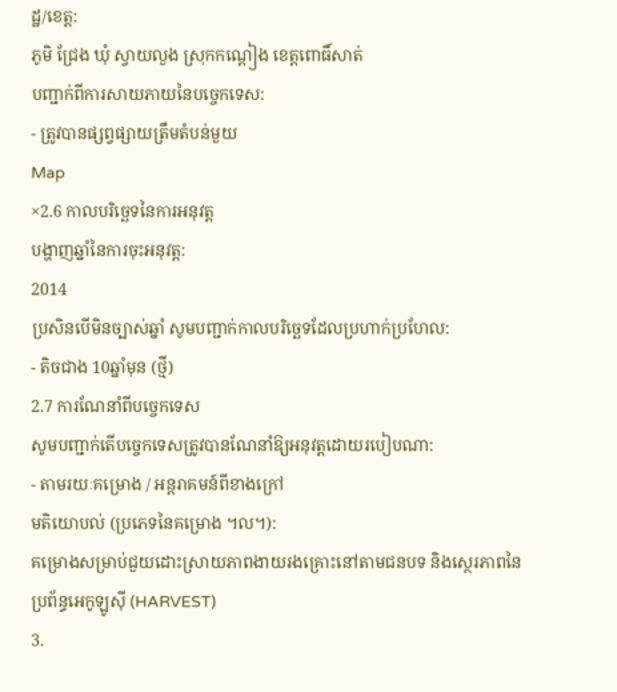ដ្ឋ/ខេត្ត:
ភូមិ ជ្រែង ឃុំ ស្វាយលួង ស្រុកកណ្តៀង ខេត្តពោធិ៍សាត់
បញ្ជាក់ពីការសាយភាយនៃបច្ចេកទេស:
- ត្រូវបានផ្សព្វផ្សាយត្រឹមតំបន់មួយ
Map
×2.6 កាលបរិច្ឆេទនៃការអនុវត្ត
បង្ហាញឆ្នាំនៃការចុះអនុវត្ត:
2014
ប្រសិនបើមិនច្បាស់ឆ្នាំ សូមបញ្ជាក់កាលបរិច្ឆេទដែលប្រហាក់ប្រហែល:
- តិចជាង 10ឆ្នាំមុន (ថ្មី)
2.7 ការណែនាំពីបច្ចេកទេស
សូមបញ្ជាក់តើបច្ចេកទេសត្រូវបានណែនាំឱ្យអនុវត្តដោយរបៀបណា:
- តាមរយៈគម្រោង / អន្តរាគមន៍ពីខាងក្រៅ
មតិយោបល់ (ប្រភេទនៃគម្រោង ។ល។):
គម្រោងសម្រាប់ជួយដោះស្រាយភាពងាយរងគ្រោះនៅតាមជនបទ និងស្ថេរភាពនៃប្រព័ន្ធអេកូឡូស៊ី (HARVEST)
3.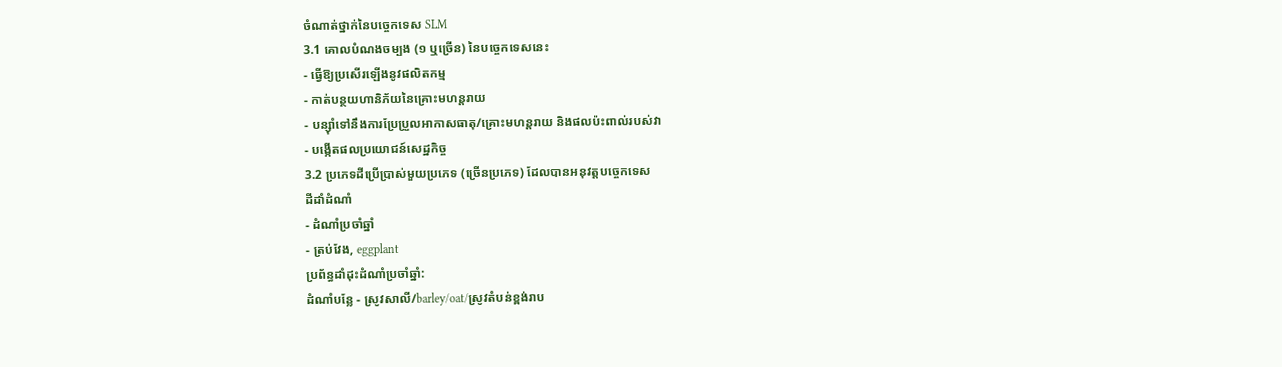ចំណាត់ថ្នាក់នៃបច្ចេកទេស SLM
3.1 គោលបំណងចម្បង (១ ឬច្រើន) នៃបច្ចេកទេសនេះ
- ធ្វើឱ្យប្រសើរឡើងនូវផលិតកម្ម
- កាត់បន្ថយហានិភ័យនៃគ្រោះមហន្តរាយ
- បន្ស៊ាំទៅនឹងការប្រែប្រួលអាកាសធាតុ/គ្រោះមហន្តរាយ និងផលប៉ះពាល់របស់វា
- បង្កើតផលប្រយោជន៍សេដ្ឋកិច្ច
3.2 ប្រភេទដីប្រើប្រាស់មួយប្រភេទ (ច្រើនប្រភេទ) ដែលបានអនុវត្តបច្ចេកទេស
ដីដាំដំណាំ
- ដំណាំប្រចាំឆ្នាំ
- ត្រប់វែង, eggplant
ប្រព័ន្ធដាំដុះដំណាំប្រចាំឆ្នាំ:
ដំណាំបន្លែ - ស្រូវសាលី/barley/oat/ស្រូវតំបន់ខ្ពង់រាប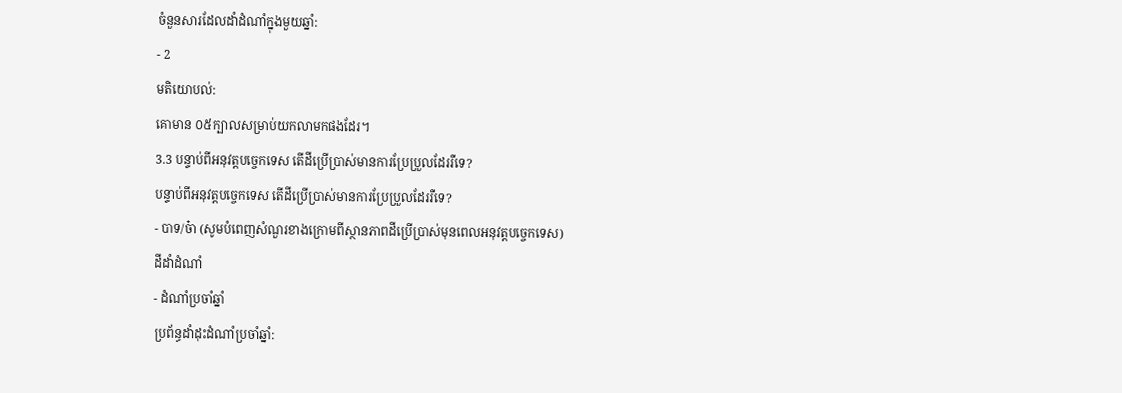ចំនួនសារដែលដាំដំណាំក្នុងមួយឆ្នាំ:
- 2
មតិយោបល់:
គោមាន ០៥ក្បាលសម្រាប់យកលាមកផងដែរ។
3.3 បន្ទាប់ពីអនុវត្តបច្ចេកទេស តើដីប្រើប្រាស់មានការប្រែប្រួលដែររឺទេ?
បន្ទាប់ពីអនុវត្តបច្ចេកទេស តើដីប្រើប្រាស់មានការប្រែប្រួលដែររឺទេ?
- បាទ/ច៎ា (សូមបំពេញសំណួរខាងក្រោមពីស្ថានភាពដីប្រើប្រាស់មុនពេលអនុវត្តបច្ចេកទេស)
ដីដាំដំណាំ
- ដំណាំប្រចាំឆ្នាំ
ប្រព័ន្ធដាំដុះដំណាំប្រចាំឆ្នាំ: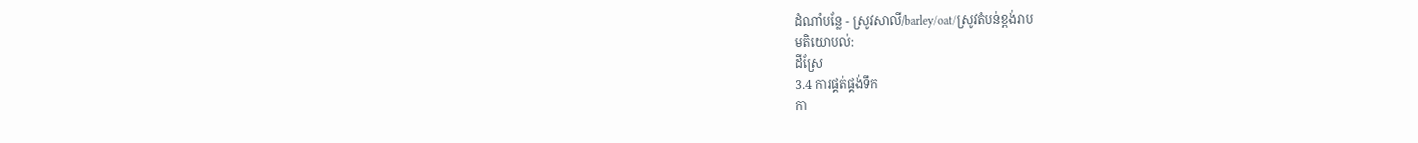ដំណាំបន្លែ - ស្រូវសាលី/barley/oat/ស្រូវតំបន់ខ្ពង់រាប
មតិយោបល់:
ដីស្រែ
3.4 ការផ្គត់ផ្គង់ទឹក
កា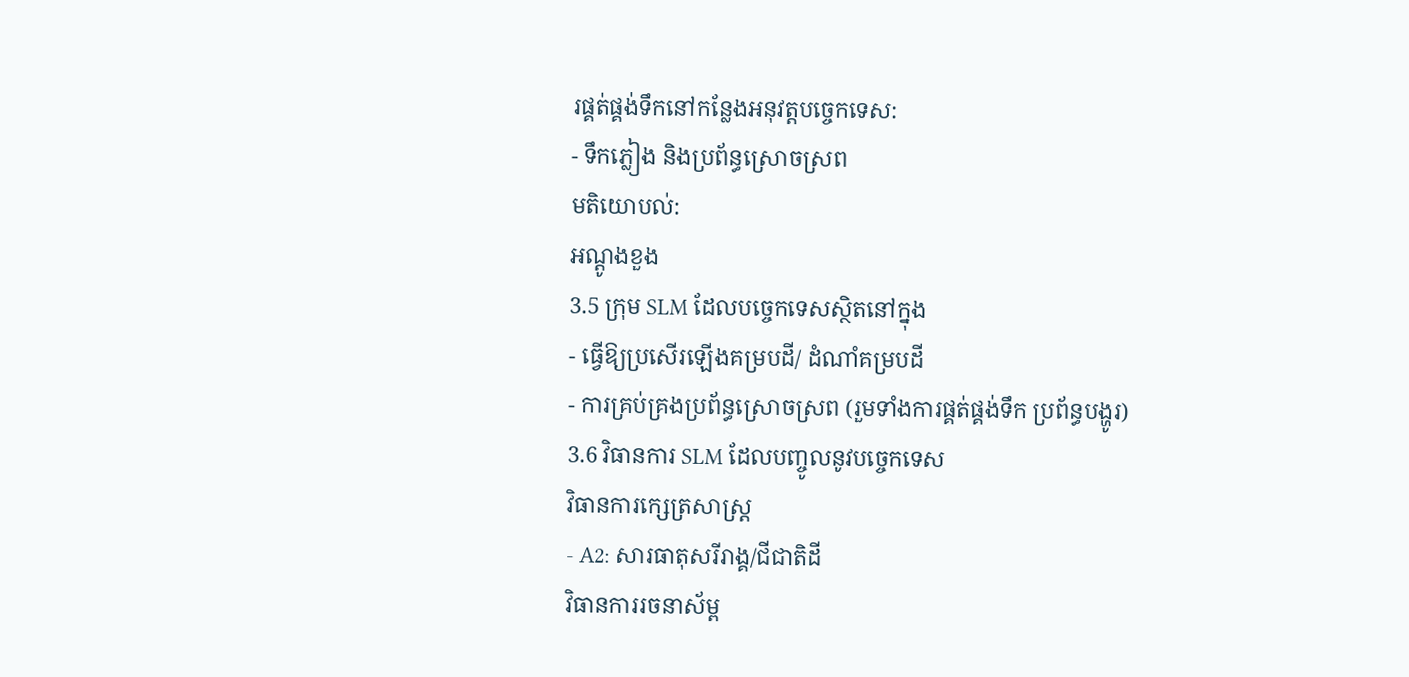រផ្គត់ផ្គង់ទឹកនៅកន្លែងអនុវត្តបច្ចេកទេស:
- ទឹកភ្លៀង និងប្រព័ន្ធស្រោចស្រព
មតិយោបល់:
អណ្តូងខួង
3.5 ក្រុម SLM ដែលបច្ចេកទេសស្ថិតនៅក្នុង
- ធ្វើឱ្យប្រសើរឡើងគម្របដី/ ដំណាំគម្របដី
- ការគ្រប់គ្រងប្រព័ន្ធស្រោចស្រព (រួមទាំងការផ្គត់ផ្គង់ទឹក ប្រព័ន្ធបង្ហូរ)
3.6 វិធានការ SLM ដែលបញ្ចូលនូវបច្ចេកទេស
វិធានការក្សេត្រសាស្ត្រ
- A2: សារធាតុសរីរាង្គ/ជីជាតិដី
វិធានការរចនាស័ម្ព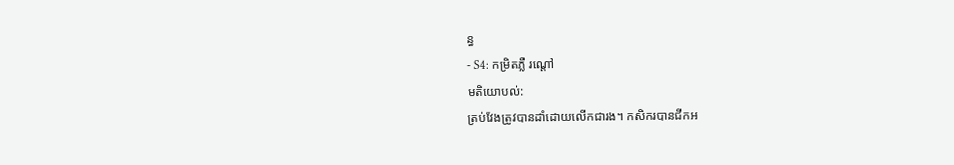ន្ធ
- S4: កម្រិតភ្លឺ រណ្តៅ
មតិយោបល់:
ត្រប់វែងត្រូវបានដាំដោយលើកជារង។ កសិករបានជីកអ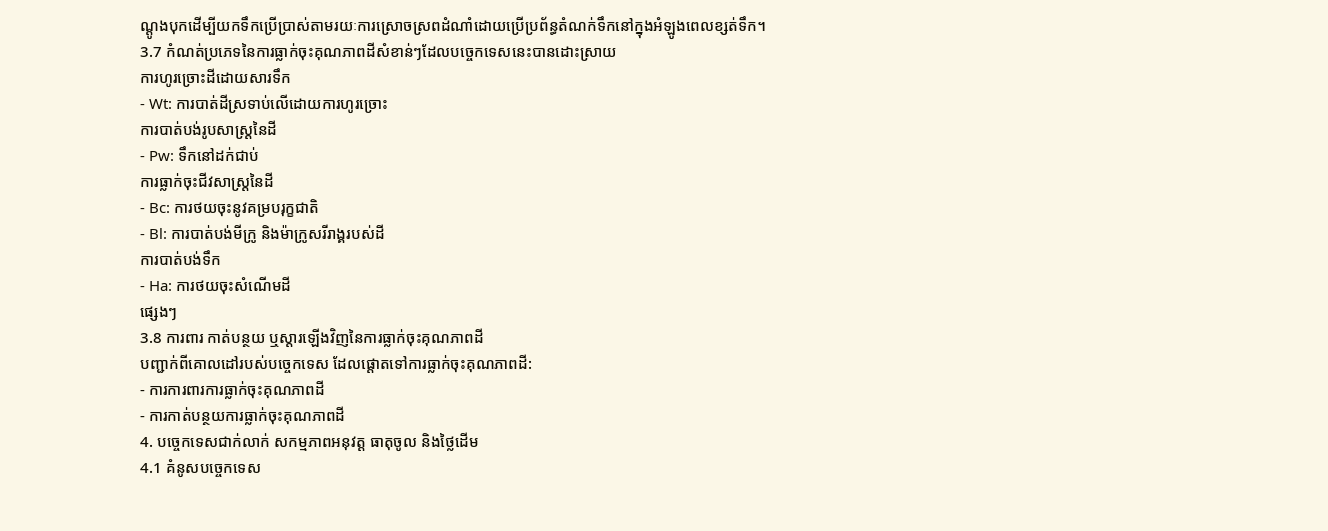ណ្តូងបុកដើម្បីយកទឹកប្រើប្រាស់តាមរយៈការស្រោចស្រពដំណាំដោយប្រើប្រព័ន្ធតំណក់ទឹកនៅក្នុងអំឡូងពេលខ្សត់ទឹក។
3.7 កំណត់ប្រភេទនៃការធ្លាក់ចុះគុណភាពដីសំខាន់ៗដែលបច្ចេកទេសនេះបានដោះស្រាយ
ការហូរច្រោះដីដោយសារទឹក
- Wt: ការបាត់ដីស្រទាប់លើដោយការហូរច្រោះ
ការបាត់បង់រូបសាស្ត្រនៃដី
- Pw: ទឹកនៅដក់ជាប់
ការធ្លាក់ចុះជីវសាស្ត្រនៃដី
- Bc: ការថយចុះនូវគម្របរុក្ខជាតិ
- Bl: ការបាត់បង់មីក្រូ និងម៉ាក្រូសរីរាង្គរបស់ដី
ការបាត់បង់ទឹក
- Ha: ការថយចុះសំណើមដី
ផ្សេងៗ
3.8 ការពារ កាត់បន្ថយ ឬស្តារឡើងវិញនៃការធ្លាក់ចុះគុណភាពដី
បញ្ជាក់ពីគោលដៅរបស់បច្ចេកទេស ដែលផ្តោតទៅការធ្លាក់ចុះគុណភាពដី:
- ការការពារការធ្លាក់ចុះគុណភាពដី
- ការកាត់បន្ថយការធ្លាក់ចុះគុណភាពដី
4. បច្ចេកទេសជាក់លាក់ សកម្មភាពអនុវត្ត ធាតុចូល និងថ្លៃដើម
4.1 គំនូសបច្ចេកទេស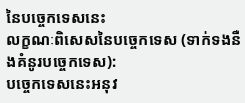នៃបច្ចេកទេសនេះ
លក្ខណៈពិសេសនៃបច្ចេកទេស (ទាក់ទងនឺងគំនូរបច្ចេកទេស):
បច្ចេកទេសនេះអនុវ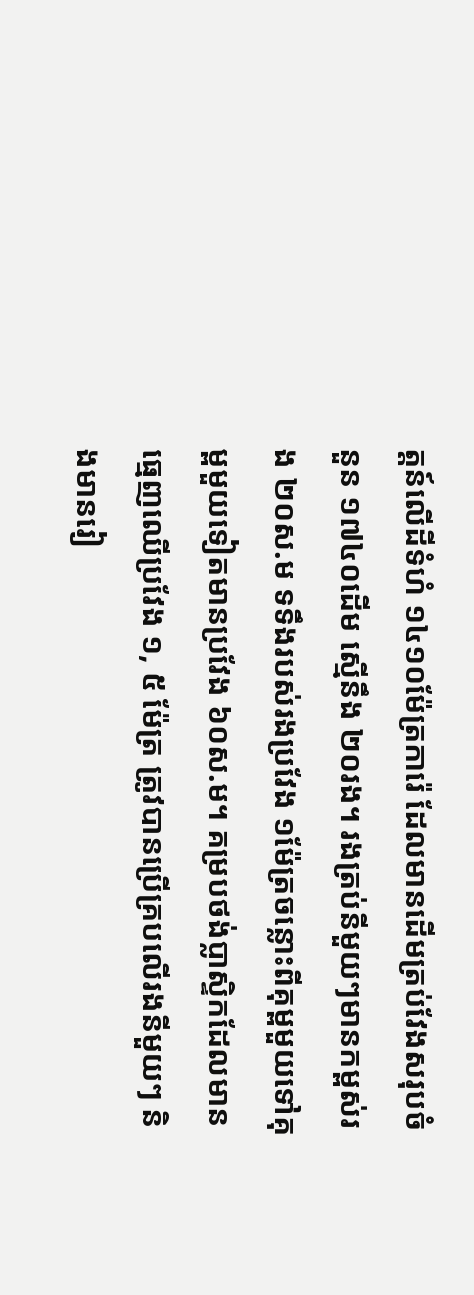ត្តន៍លើដីទំហំ ១៤១០ម៉ែត្រការ៉េ ដែលមានដើមត្រប់វែងសរុបចំនួន ១៧៤០ដើម ស្មើនឹង ២០រង។ រងត្រប់នីមួយៗមានកម្ពស់រង ២០ស.ម ទទឹងរបស់រងប្រវែង ១ម៉ែត្រចន្លោះពីគុម្ពមួយទៅគុម្ពមួយទៀតមានប្រវែង ៦០ស.ម។ គម្របថង់ប្លាស្ទិកដែលមានធ្មេញឈើប្រវែង ១, ៥ ម៉ែត្រ ត្រូវបានប្រើគ្របលើរងនីមួយៗ និងមានរៀ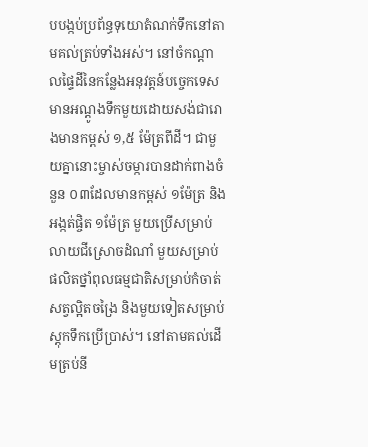បបង្កប់ប្រព័ន្ធទុយោតំណក់ទឹកនៅតាមគល់ត្រប់ទាំងអស់។ នៅចំកណ្ដាលផ្ទៃដីនៃកន្លែងអនុវត្តន៍បច្ចេកទេស មានអណ្ដូងទឹកមួយដោយសង់ជារោងមានកម្ពស់ ១,៥ ម៉ែត្រពីដី។ ជាមួយគ្នានោះម្ចាស់ចម្ការបានដាក់ពាងចំនួន ០៣ដែលមានកម្ពស់ ១ម៉ែត្រ និងអង្កត់ផ្ចិត ១ម៉ែត្រ មួយប្រើសម្រាប់លាយជីស្រោចដំណាំ មួយសម្រាប់ផលិតថ្នាំពុលធម្មជាតិសម្រាប់កំចាត់សត្វល្អិតចង្រៃ និងមួយទៀតសម្រាប់ស្តុកទឹកប្រើប្រាស់។ នៅតាមគល់ដើមត្រប់នី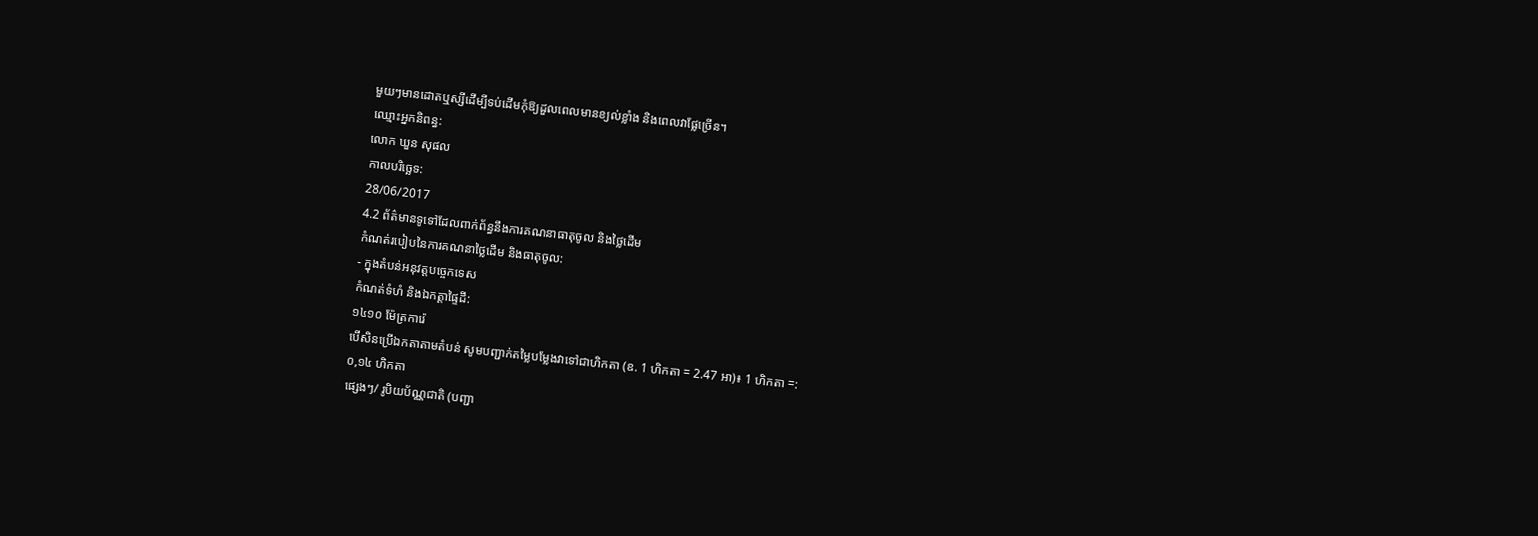មួយៗមានដោតឬស្សីដើម្បីទប់ដើមកុំឱ្យដួលពេលមានខ្យល់ខ្លាំង និងពេលវាផ្លែច្រើន។
ឈ្មោះអ្នកនិពន្ធ:
លោក ឃួន សុផល
កាលបរិច្ឆេទ:
28/06/2017
4.2 ព័ត៌មានទូទៅដែលពាក់ព័ន្ធនឹងការគណនាធាតុចូល និងថ្លៃដើម
កំណត់របៀបនៃការគណនាថ្លៃដើម និងធាតុចូល:
- ក្នុងតំបន់អនុវត្តបច្ចេកទេស
កំណត់ទំហំ និងឯកត្តាផ្ទៃដី:
១៤១០ ម៉ែត្រការ៉េ
បើសិនប្រើឯកតាតាមតំបន់ សូមបញ្ជាក់តម្លៃបម្លែងវាទៅជាហិកតា (ឧ. 1 ហិកតា = 2.47 អា)៖ 1 ហិកតា =:
០,១៤ ហិកតា
ផ្សេងៗ/ រូបិយប័ណ្ណជាតិ (បញ្ជា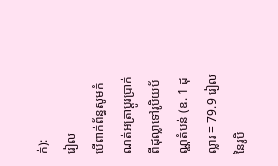ក់):
រៀល
បើពាក់ព័ន្ធសូមកំណត់អត្រាប្តូរប្រាក់ពីដុល្លាទៅរូបិយប័ណ្ណតំបន់ (ឧ. 1 ដុល្លារ = 79.9 រៀលនៃរូបិ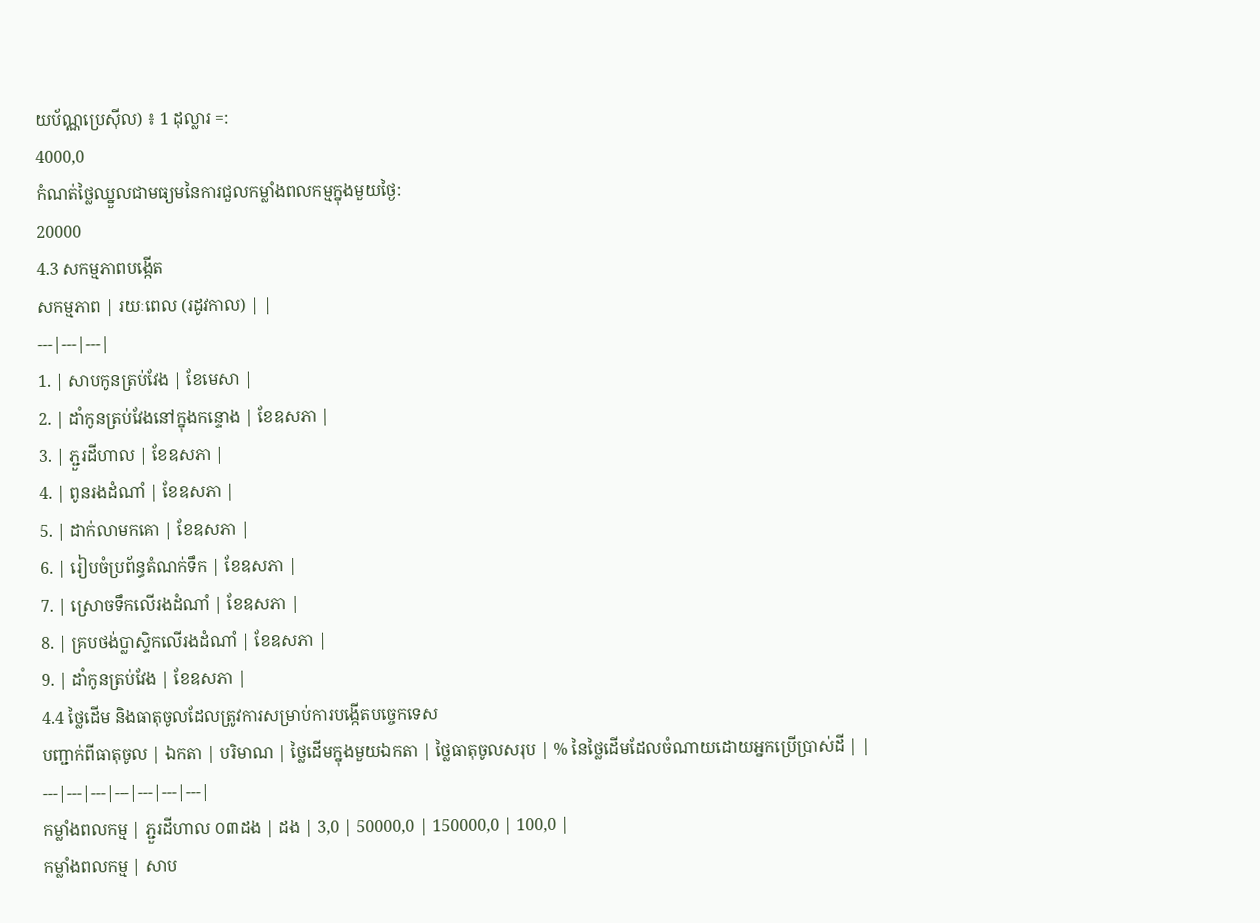យប័ណ្ណប្រេស៊ីល) ៖ 1 ដុល្លារ =:
4000,0
កំណត់ថ្លៃឈ្នួលជាមធ្យមនៃការជួលកម្លាំងពលកម្មក្នុងមួយថ្ងៃ:
20000
4.3 សកម្មភាពបង្កើត
សកម្មភាព | រយៈពេល (រដូវកាល) | |
---|---|---|
1. | សាបកូនត្រប់វែង | ខែមេសា |
2. | ដាំកូនត្រប់វែងនៅក្នុងកន្ទោង | ខែឧសភា |
3. | ភ្ជួរដីហាល | ខែឧសភា |
4. | ពូនរងដំណាំ | ខែឧសភា |
5. | ដាក់លាមកគោ | ខែឧសភា |
6. | រៀបចំប្រព័ន្ធតំណក់ទឹក | ខែឧសភា |
7. | ស្រោចទឹកលើរងដំណាំ | ខែឧសភា |
8. | គ្របថង់ប្លាស្ទិកលើរងដំណាំ | ខែឧសភា |
9. | ដាំកូនត្រប់វែង | ខែឧសភា |
4.4 ថ្លៃដើម និងធាតុចូលដែលត្រូវការសម្រាប់ការបង្កើតបច្ចេកទេស
បញ្ជាក់ពីធាតុចូល | ឯកតា | បរិមាណ | ថ្លៃដើមក្នុងមួយឯកតា | ថ្លៃធាតុចូលសរុប | % នៃថ្លៃដើមដែលចំណាយដោយអ្នកប្រើប្រាស់ដី | |
---|---|---|---|---|---|---|
កម្លាំងពលកម្ម | ភ្ជួរដីហាល ០៣ដង | ដង | 3,0 | 50000,0 | 150000,0 | 100,0 |
កម្លាំងពលកម្ម | សាប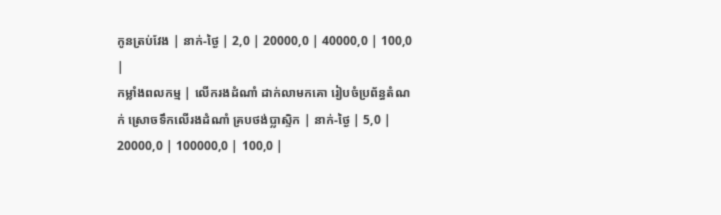កូនត្រប់វែង | នាក់-ថ្ងៃ | 2,0 | 20000,0 | 40000,0 | 100,0 |
កម្លាំងពលកម្ម | លើករងដំណាំ ដាក់លាមកគោ រៀបចំប្រព័ន្ធតំណក់ ស្រោចទឹកលើរងដំណាំ គ្របថង់ប្លាស្ទិក | នាក់-ថ្ងៃ | 5,0 | 20000,0 | 100000,0 | 100,0 |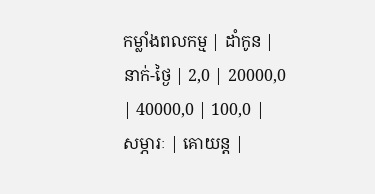កម្លាំងពលកម្ម | ដាំកូន | នាក់-ថ្ងៃ | 2,0 | 20000,0 | 40000,0 | 100,0 |
សម្ភារៈ | គោយន្ត |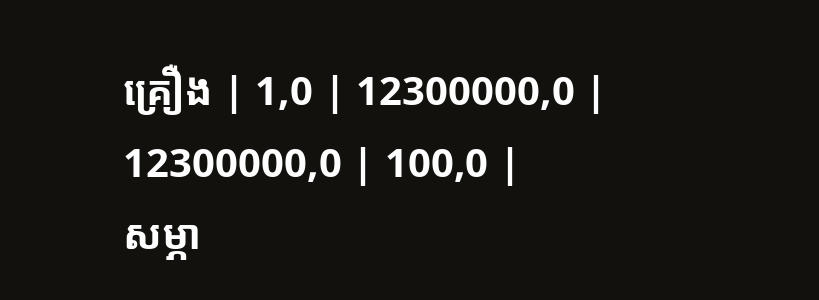គ្រឿង | 1,0 | 12300000,0 | 12300000,0 | 100,0 |
សម្ភា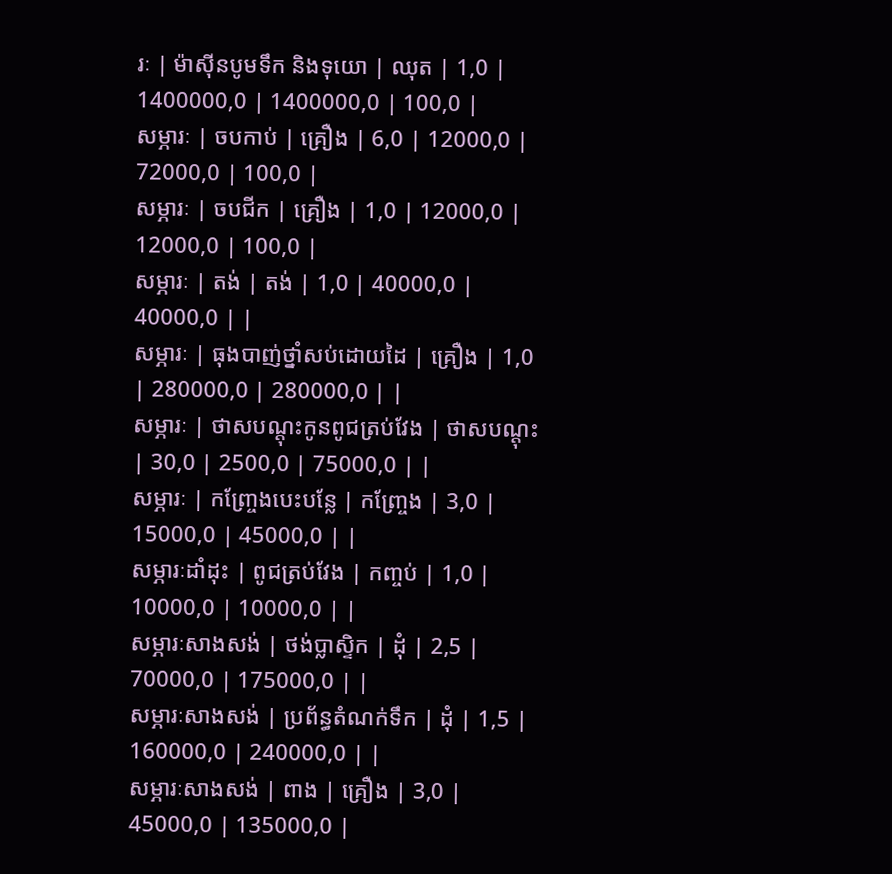រៈ | ម៉ាស៊ីនបូមទឹក និងទុយោ | ឈុត | 1,0 | 1400000,0 | 1400000,0 | 100,0 |
សម្ភារៈ | ចបកាប់ | គ្រឿង | 6,0 | 12000,0 | 72000,0 | 100,0 |
សម្ភារៈ | ចបជីក | គ្រឿង | 1,0 | 12000,0 | 12000,0 | 100,0 |
សម្ភារៈ | តង់ | តង់ | 1,0 | 40000,0 | 40000,0 | |
សម្ភារៈ | ធុងបាញ់ថ្នាំសប់ដោយដៃ | គ្រឿង | 1,0 | 280000,0 | 280000,0 | |
សម្ភារៈ | ថាសបណ្តុះកូនពូជត្រប់វែង | ថាសបណ្តុះ | 30,0 | 2500,0 | 75000,0 | |
សម្ភារៈ | កញ្ច្រែងបេះបន្លែ | កញ្ច្រែង | 3,0 | 15000,0 | 45000,0 | |
សម្ភារៈដាំដុះ | ពូជត្រប់វែង | កញ្ចប់ | 1,0 | 10000,0 | 10000,0 | |
សម្ភារៈសាងសង់ | ថង់ប្លាស្ទិក | ដុំ | 2,5 | 70000,0 | 175000,0 | |
សម្ភារៈសាងសង់ | ប្រព័ន្ធតំណក់ទឹក | ដុំ | 1,5 | 160000,0 | 240000,0 | |
សម្ភារៈសាងសង់ | ពាង | គ្រឿង | 3,0 | 45000,0 | 135000,0 |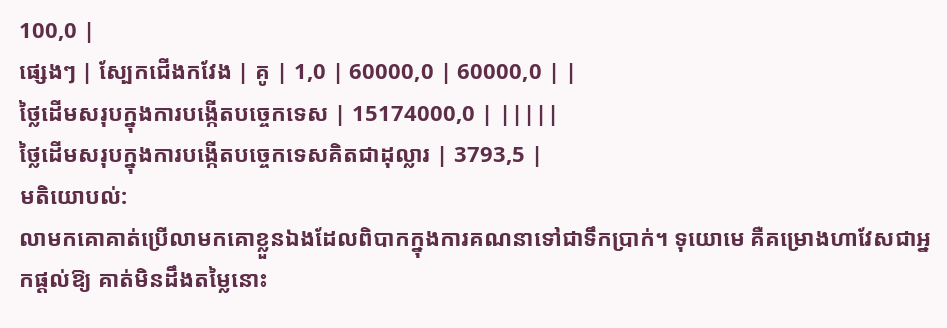100,0 |
ផ្សេងៗ | ស្បែកជើងកវែង | គូ | 1,0 | 60000,0 | 60000,0 | |
ថ្លៃដើមសរុបក្នុងការបង្កើតបច្ចេកទេស | 15174000,0 | |||||
ថ្លៃដើមសរុបក្នុងការបង្កើតបច្ចេកទេសគិតជាដុល្លារ | 3793,5 |
មតិយោបល់:
លាមកគោគាត់ប្រើលាមកគោខ្លួនឯងដែលពិបាកក្នុងការគណនាទៅជាទឹកប្រាក់។ ទុយោមេ គឺគម្រោងហាវែសជាអ្នកផ្តល់ឱ្យ គាត់មិនដឹងតម្លៃនោះ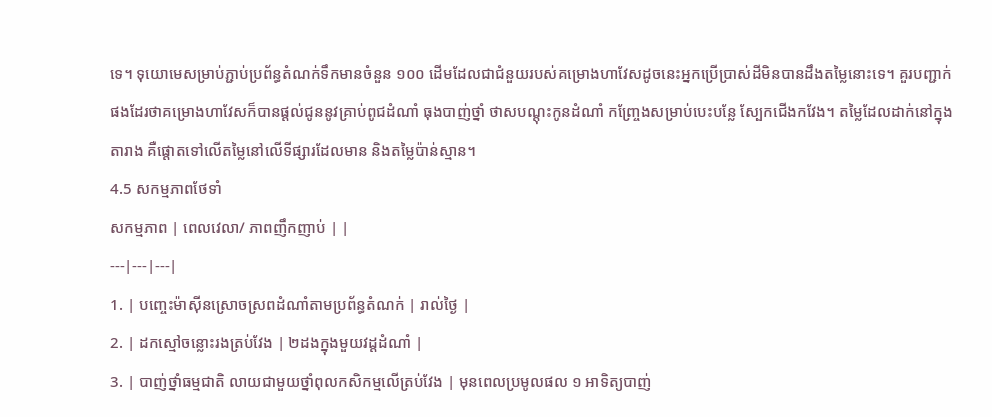ទេ។ ទុយោមេសម្រាប់ភ្ជាប់ប្រព័ន្ធតំណក់ទឹកមានចំនួន ១០០ ដើមដែលជាជំនួយរបស់គម្រោងហាវែសដូចនេះអ្នកប្រើប្រាស់ដីមិនបានដឹងតម្លៃនោះទេ។ គួរបញ្ជាក់ផងដែរថាគម្រោងហាវែសក៏បានផ្តល់ជូននូវគ្រាប់ពូជដំណាំ ធុងបាញ់ថ្នាំ ថាសបណ្តុះកូនដំណាំ កញ្ច្រែងសម្រាប់បេះបន្លែ ស្បែកជើងកវែង។ តម្លៃដែលដាក់នៅក្នុងតារាង គឺផ្តោតទៅលើតម្លៃនៅលើទីផ្សារដែលមាន និងតម្លៃប៉ាន់ស្មាន។
4.5 សកម្មភាពថែទាំ
សកម្មភាព | ពេលវេលា/ ភាពញឹកញាប់ | |
---|---|---|
1. | បញ្ចេះម៉ាស៊ីនស្រោចស្រពដំណាំតាមប្រព័ន្ធតំណក់ | រាល់ថ្ងៃ |
2. | ដកស្មៅចន្លោះរងត្រប់វែង | ២ដងក្នុងមួយវដ្តដំណាំ |
3. | បាញ់ថ្នាំធម្មជាតិ លាយជាមួយថ្នាំពុលកសិកម្មលើត្រប់វែង | មុនពេលប្រមូលផល ១ អាទិត្យបាញ់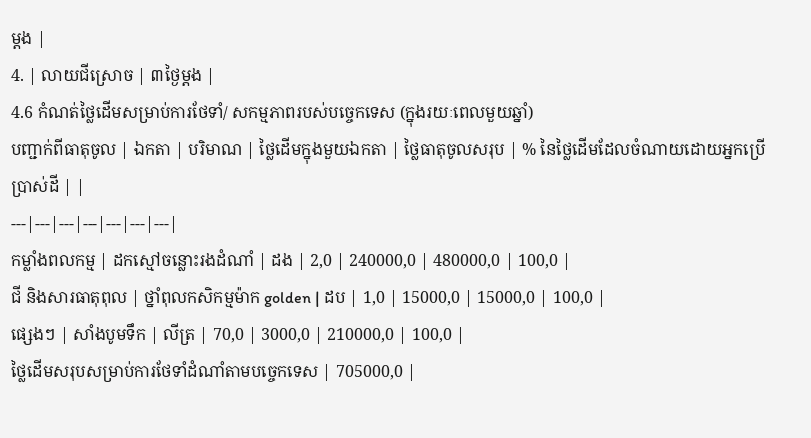ម្ដង |
4. | លាយជីស្រោច | ៣ថ្ងៃម្ដង |
4.6 កំណត់ថ្លៃដើមសម្រាប់ការថែទាំ/ សកម្មភាពរបស់បច្ចេកទេស (ក្នុងរយៈពេលមួយឆ្នាំ)
បញ្ជាក់ពីធាតុចូល | ឯកតា | បរិមាណ | ថ្លៃដើមក្នុងមួយឯកតា | ថ្លៃធាតុចូលសរុប | % នៃថ្លៃដើមដែលចំណាយដោយអ្នកប្រើប្រាស់ដី | |
---|---|---|---|---|---|---|
កម្លាំងពលកម្ម | ដកស្មៅចន្លោះរងដំណាំ | ដង | 2,0 | 240000,0 | 480000,0 | 100,0 |
ជី និងសារធាតុពុល | ថ្នាំពុលកសិកម្មម៉ាក golden | ដប | 1,0 | 15000,0 | 15000,0 | 100,0 |
ផ្សេងៗ | សាំងបូមទឹក | លីត្រ | 70,0 | 3000,0 | 210000,0 | 100,0 |
ថ្លៃដើមសរុបសម្រាប់ការថែទាំដំណាំតាមបច្ចេកទេស | 705000,0 |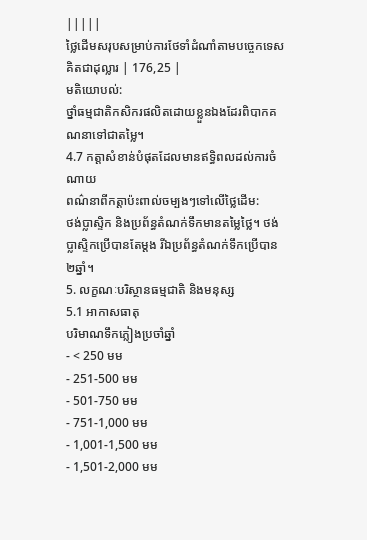|||||
ថ្លៃដើមសរុបសម្រាប់ការថែទាំដំណាំតាមបច្ចេកទេសគិតជាដុល្លារ | 176,25 |
មតិយោបល់:
ថ្នាំធម្មជាតិកសិករផលិតដោយខ្លួនឯងដែរពិបាកគណនាទៅជាតម្លៃ។
4.7 កត្តាសំខាន់បំផុតដែលមានឥទ្ធិពលដល់ការចំណាយ
ពណ៌នាពីកត្តាប៉ះពាល់ចម្បងៗទៅលើថ្លៃដើម:
ថង់ប្លាស្ទិក និងប្រព័ន្ធតំណក់ទឹកមានតម្លៃថ្លៃ។ ថង់ប្លាស្ទិកប្រើបានតែម្តង រីឯប្រព័ន្ធតំណក់ទឹកប្រើបាន២ឆ្នាំ។
5. លក្ខណៈបរិស្ថានធម្មជាតិ និងមនុស្ស
5.1 អាកាសធាតុ
បរិមាណទឹកភ្លៀងប្រចាំឆ្នាំ
- < 250 មម
- 251-500 មម
- 501-750 មម
- 751-1,000 មម
- 1,001-1,500 មម
- 1,501-2,000 មម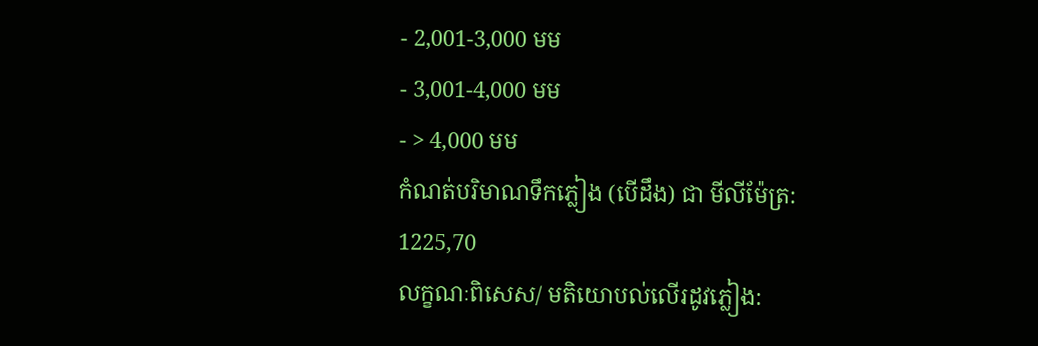- 2,001-3,000 មម
- 3,001-4,000 មម
- > 4,000 មម
កំណត់បរិមាណទឹកភ្លៀង (បើដឹង) ជា មីលីម៉ែត្រ:
1225,70
លក្ខណៈពិសេស/ មតិយោបល់លើរដូវភ្លៀង: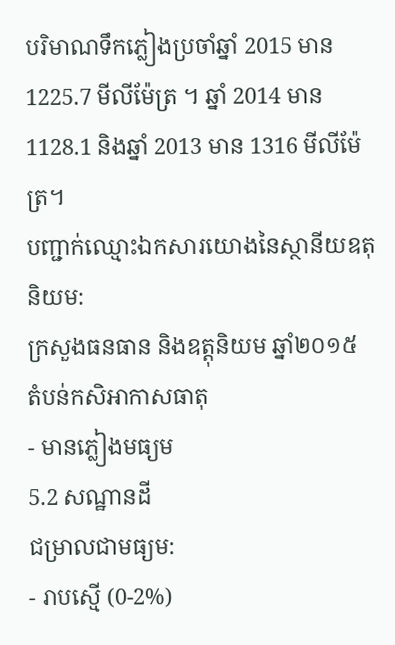បរិមាណទឹកភ្លៀងប្រចាំឆ្នាំ 2015 មាន 1225.7 មីលីម៉ែត្រ ។ ឆ្នាំ 2014 មាន 1128.1 និងឆ្នាំ 2013 មាន 1316 មីលីម៉ែត្រ។
បញ្ជាក់ឈ្មោះឯកសារយោងនៃស្ថានីយឧតុនិយម:
ក្រសួងធនធាន និងឧត្តុនិយម ឆ្នាំ២០១៥
តំបន់កសិអាកាសធាតុ
- មានភ្លៀងមធ្យម
5.2 សណ្ឋានដី
ជម្រាលជាមធ្យម:
- រាបស្មើ (0-2%)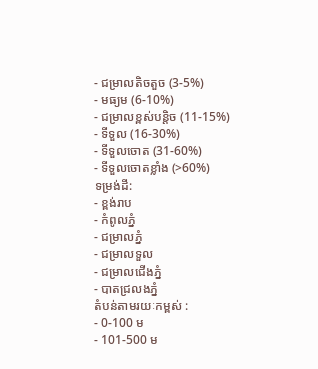- ជម្រាលតិចតួច (3-5%)
- មធ្យម (6-10%)
- ជម្រាលខ្ពស់បន្តិច (11-15%)
- ទីទួល (16-30%)
- ទីទួលចោត (31-60%)
- ទីទួលចោតខ្លាំង (>60%)
ទម្រង់ដី:
- ខ្ពង់រាប
- កំពូលភ្នំ
- ជម្រាលភ្នំ
- ជម្រាលទួល
- ជម្រាលជើងភ្នំ
- បាតជ្រលងភ្នំ
តំបន់តាមរយៈកម្ពស់ :
- 0-100 ម
- 101-500 ម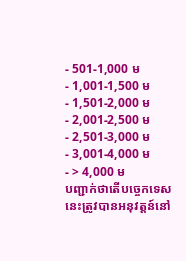- 501-1,000 ម
- 1,001-1,500 ម
- 1,501-2,000 ម
- 2,001-2,500 ម
- 2,501-3,000 ម
- 3,001-4,000 ម
- > 4,000 ម
បញ្ជាក់ថាតើបច្ចេកទេសនេះត្រូវបានអនុវត្តន៍នៅ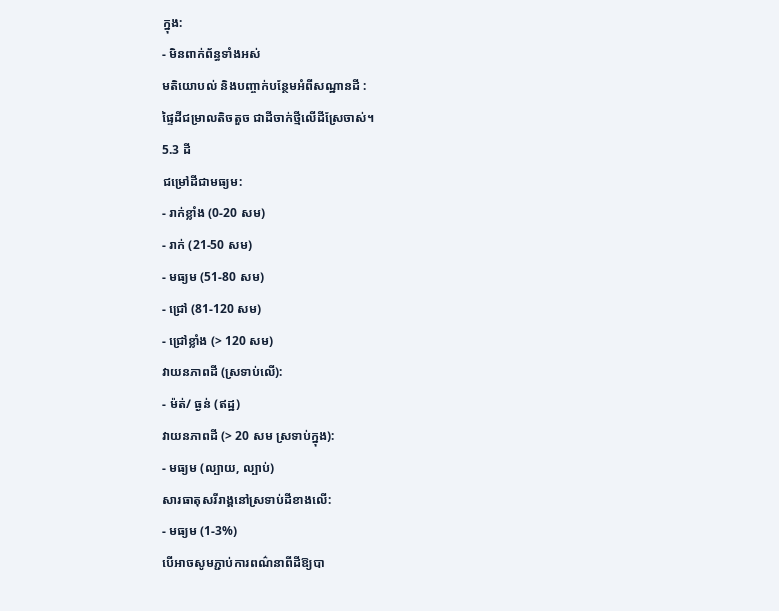ក្នុង:
- មិនពាក់ព័ន្ធទាំងអស់
មតិយោបល់ និងបញ្ចាក់បន្ថែមអំពីសណ្ឋានដី :
ផ្ទៃដីជម្រាលតិចតួច ជាដីចាក់ថ្មីលើដីស្រែចាស់។
5.3 ដី
ជម្រៅដីជាមធ្យម:
- រាក់ខ្លាំង (0-20 សម)
- រាក់ (21-50 សម)
- មធ្យម (51-80 សម)
- ជ្រៅ (81-120 សម)
- ជ្រៅខ្លាំង (> 120 សម)
វាយនភាពដី (ស្រទាប់លើ):
- ម៉ត់/ ធ្ងន់ (ឥដ្ឋ)
វាយនភាពដី (> 20 សម ស្រទាប់ក្នុង):
- មធ្យម (ល្បាយ, ល្បាប់)
សារធាតុសរីរាង្គនៅស្រទាប់ដីខាងលើ:
- មធ្យម (1-3%)
បើអាចសូមភ្ជាប់ការពណ៌នាពីដីឱ្យបា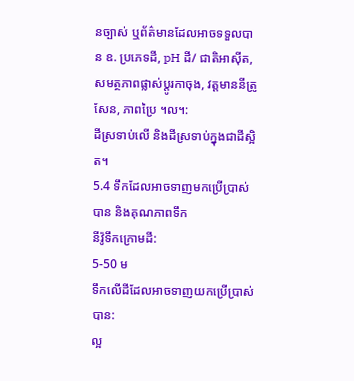នច្បាស់ ឬព័ត៌មានដែលអាចទទួលបាន ឧ. ប្រភេទដី, pH ដី/ ជាតិអាស៊ីត, សមត្ថភាពផ្លាស់ប្តូរកាចុង, វត្តមាននីត្រូសែន, ភាពប្រៃ ។ល។:
ដីស្រទាប់លើ និងដីស្រទាប់ក្នុងជាដីស្អិត។
5.4 ទឹកដែលអាចទាញមកប្រើប្រាស់បាន និងគុណភាពទឹក
នីវ៉ូទឹកក្រោមដី:
5-50 ម
ទឹកលើដីដែលអាចទាញយកប្រើប្រាស់បាន:
ល្អ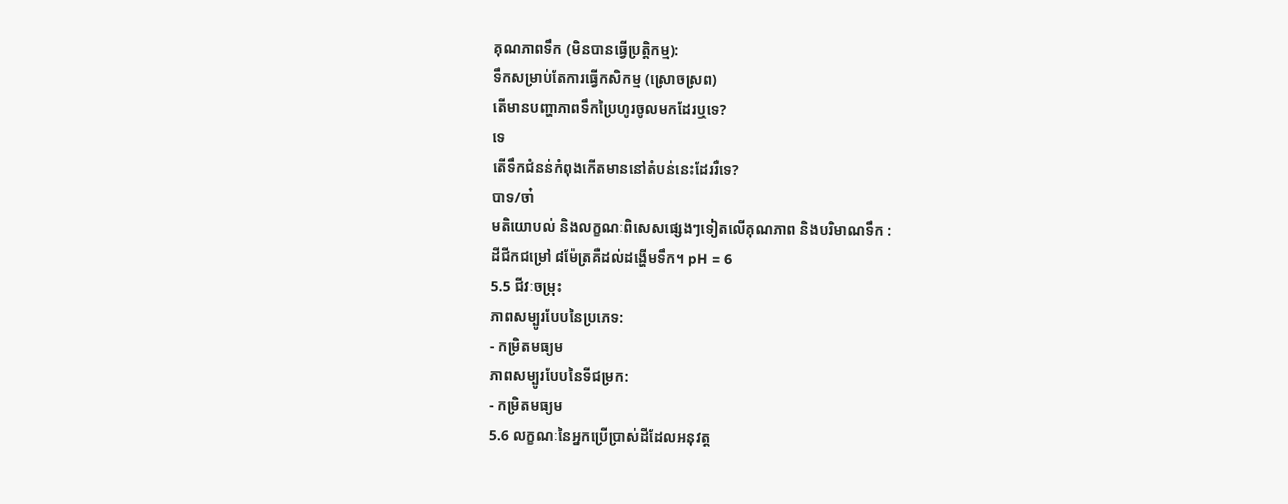គុណភាពទឹក (មិនបានធ្វើប្រត្តិកម្ម):
ទឹកសម្រាប់តែការធ្វើកសិកម្ម (ស្រោចស្រព)
តើមានបញ្ហាភាពទឹកប្រៃហូរចូលមកដែរឬទេ?
ទេ
តើទឹកជំនន់កំពុងកើតមាននៅតំបន់នេះដែររឺទេ?
បាទ/ចា៎
មតិយោបល់ និងលក្ខណៈពិសេសផ្សេងៗទៀតលើគុណភាព និងបរិមាណទឹក :
ដីជីកជម្រៅ ៨ម៉ែត្រគឺដល់ដង្ហើមទឹក។ pH = 6
5.5 ជីវៈចម្រុះ
ភាពសម្បូរបែបនៃប្រភេទ:
- កម្រិតមធ្យម
ភាពសម្បូរបែបនៃទីជម្រក:
- កម្រិតមធ្យម
5.6 លក្ខណៈនៃអ្នកប្រើប្រាស់ដីដែលអនុវត្ត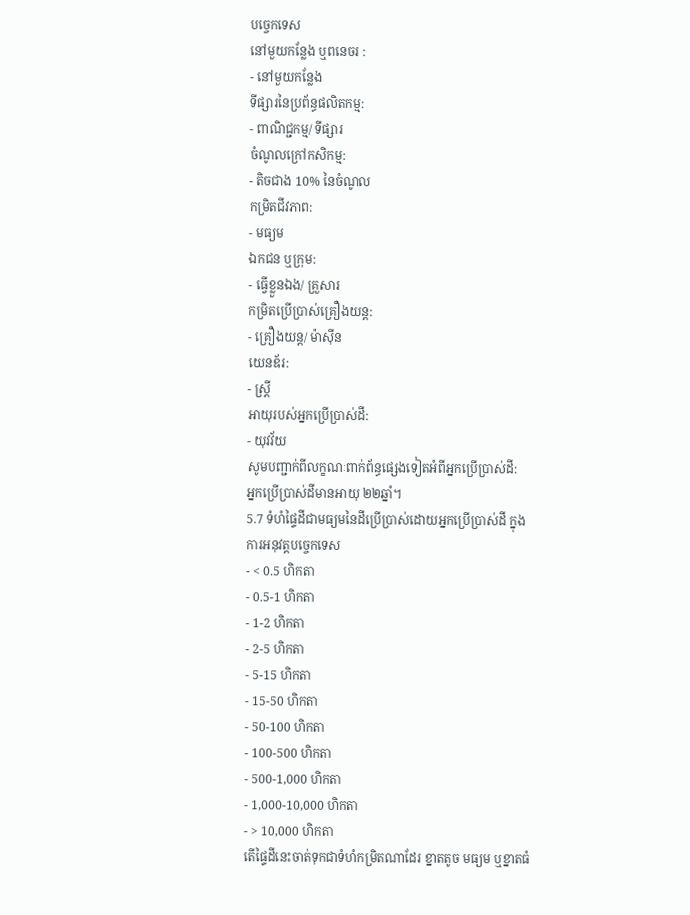បច្ចេកទេស
នៅមួយកន្លែង ឬពនេចរ :
- នៅមួយកន្លែង
ទីផ្សារនៃប្រព័ន្ធផលិតកម្ម:
- ពាណិជ្ជកម្ម/ ទីផ្សារ
ចំណូលក្រៅកសិកម្ម:
- តិចជាង 10% នៃចំណូល
កម្រិតជីវភាព:
- មធ្យម
ឯកជន ឬក្រុម:
- ធ្វើខ្លួនឯង/ គ្រួសារ
កម្រិតប្រើប្រាស់គ្រឿងយន្ត:
- គ្រឿងយន្ត/ ម៉ាស៊ីន
យេនឌ័រ:
- ស្ត្រី
អាយុរបស់អ្នកប្រើប្រាស់ដី:
- យុវវ័យ
សូមបញ្ជាក់ពីលក្ខណៈពាក់ព័ន្ធផ្សេងទៀតអំពីអ្នកប្រើប្រាស់ដី:
អ្នកប្រើប្រាស់ដីមានអាយុ ២២ឆ្នាំ។
5.7 ទំហំផ្ទៃដីជាមធ្យមនៃដីប្រើប្រាស់ដោយអ្នកប្រើប្រាស់ដី ក្នុងការអនុវត្តបច្ចេកទេស
- < 0.5 ហិកតា
- 0.5-1 ហិកតា
- 1-2 ហិកតា
- 2-5 ហិកតា
- 5-15 ហិកតា
- 15-50 ហិកតា
- 50-100 ហិកតា
- 100-500 ហិកតា
- 500-1,000 ហិកតា
- 1,000-10,000 ហិកតា
- > 10,000 ហិកតា
តើផ្ទៃដីនេះចាត់ទុកជាទំហំកម្រិតណាដែរ ខ្នាតតូច មធ្យម ឬខ្នាតធំ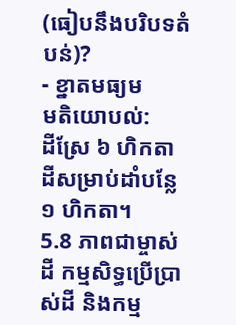(ធៀបនឹងបរិបទតំបន់)?
- ខ្នាតមធ្យម
មតិយោបល់:
ដីស្រែ ៦ ហិកតា
ដីសម្រាប់ដាំបន្លែ ១ ហិកតា។
5.8 ភាពជាម្ចាស់ដី កម្មសិទ្ធប្រើប្រាស់ដី និងកម្ម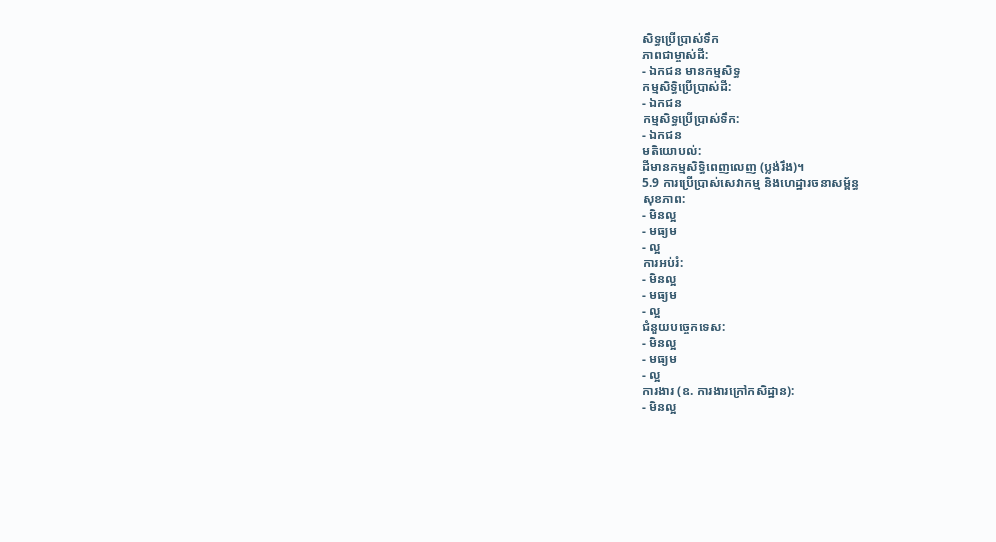សិទ្ធប្រើប្រាស់ទឹក
ភាពជាម្ចាស់ដី:
- ឯកជន មានកម្មសិទ្ធ
កម្មសិទ្ធិប្រើប្រាស់ដី:
- ឯកជន
កម្មសិទ្ធប្រើប្រាស់ទឹក:
- ឯកជន
មតិយោបល់:
ដីមានកម្មសិទ្ធិពេញលេញ (ប្លង់រឹង)។
5.9 ការប្រើប្រាស់សេវាកម្ម និងហេដ្ឋារចនាសម្ព័ន្ធ
សុខភាព:
- មិនល្អ
- មធ្យម
- ល្អ
ការអប់រំ:
- មិនល្អ
- មធ្យម
- ល្អ
ជំនួយបច្ចេកទេស:
- មិនល្អ
- មធ្យម
- ល្អ
ការងារ (ឧ. ការងារក្រៅកសិដ្ឋាន):
- មិនល្អ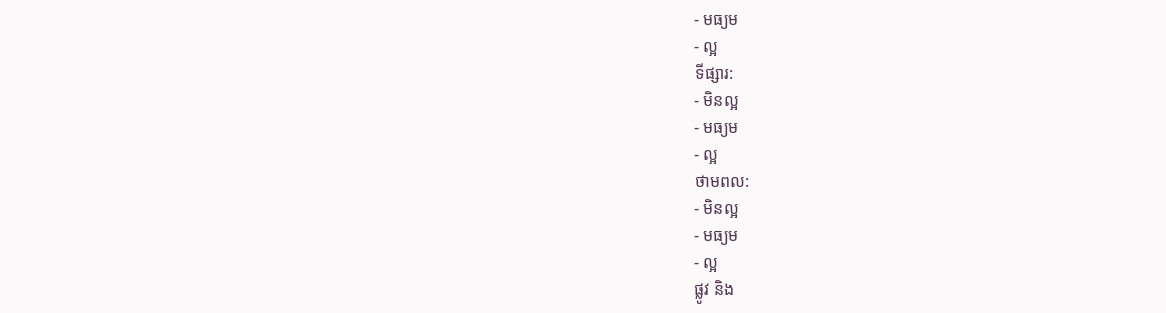- មធ្យម
- ល្អ
ទីផ្សារ:
- មិនល្អ
- មធ្យម
- ល្អ
ថាមពល:
- មិនល្អ
- មធ្យម
- ល្អ
ផ្លូវ និង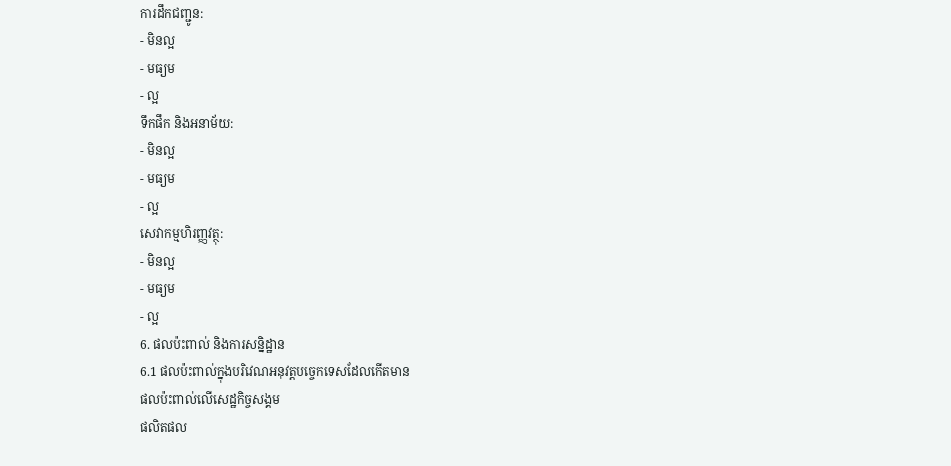ការដឹកជញ្ជូន:
- មិនល្អ
- មធ្យម
- ល្អ
ទឹកផឹក និងអនាម័យ:
- មិនល្អ
- មធ្យម
- ល្អ
សេវាកម្មហិរញ្ញវត្ថុ:
- មិនល្អ
- មធ្យម
- ល្អ
6. ផលប៉ះពាល់ និងការសន្និដ្ឋាន
6.1 ផលប៉ះពាល់ក្នុងបរិវេណអនុវត្តបច្ចេកទេសដែលកើតមាន
ផលប៉ះពាល់លើសេដ្ឋកិច្ចសង្គម
ផលិតផល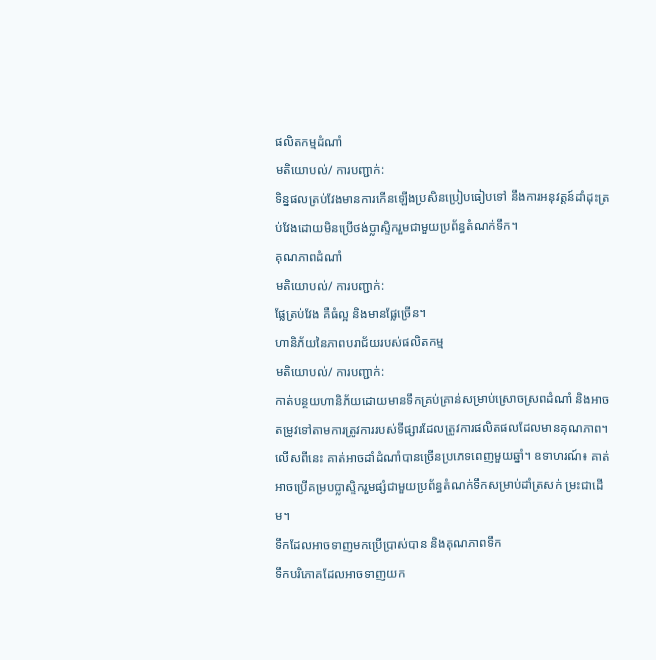ផលិតកម្មដំណាំ
មតិយោបល់/ ការបញ្ជាក់:
ទិន្នផលត្រប់វែងមានការកើនឡើងប្រសិនប្រៀបធៀបទៅ នឹងការអនុវត្តន៍ដាំដុះត្រប់វែងដោយមិនប្រើថង់ប្លាស្ទិករួមជាមួយប្រព័ន្ធតំណក់ទឹក។
គុណភាពដំណាំ
មតិយោបល់/ ការបញ្ជាក់:
ផ្លែត្រប់វែង គឺធំល្អ និងមានផ្លែច្រើន។
ហានិភ័យនៃភាពបរាជ័យរបស់ផលិតកម្ម
មតិយោបល់/ ការបញ្ជាក់:
កាត់បន្ថយហានិភ័យដោយមានទឹកគ្រប់គ្រាន់សម្រាប់ស្រោចស្រពដំណាំ និងអាចតម្រូវទៅតាមការត្រូវការរបស់ទីផ្សារដែលត្រូវការផលិតផលដែលមានគុណភាព។លើសពីនេះ គាត់អាចដាំដំណាំបានច្រើនប្រភេទពេញមួយឆ្នាំ។ ឧទាហរណ៍៖ គាត់អាចប្រើគម្របប្លាស្ទិករួមផ្សំជាមួយប្រព័ន្ធតំណក់ទឹកសម្រាប់ដាំត្រសក់ ម្រះជាដើម។
ទឹកដែលអាចទាញមកប្រើប្រាស់បាន និងគុណភាពទឹក
ទឹកបរិភោគដែលអាចទាញយក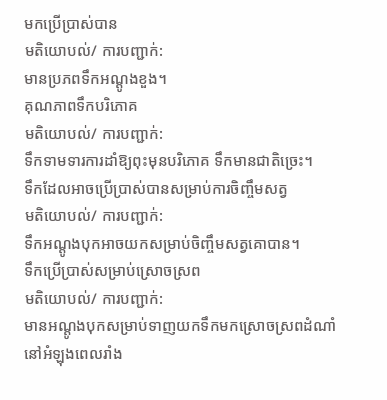មកប្រើប្រាស់បាន
មតិយោបល់/ ការបញ្ជាក់:
មានប្រភពទឹកអណ្តូងខួង។
គុណភាពទឹកបរិភោគ
មតិយោបល់/ ការបញ្ជាក់:
ទឹកទាមទារការដាំឱ្យពុះមុនបរិភោគ ទឹកមានជាតិច្រេះ។
ទឹកដែលអាចប្រើប្រាស់បានសម្រាប់ការចិញ្ចឹមសត្វ
មតិយោបល់/ ការបញ្ជាក់:
ទឹកអណ្តូងបុកអាចយកសម្រាប់ចិញ្ចឹមសត្វគោបាន។
ទឹកប្រើប្រាស់សម្រាប់ស្រោចស្រព
មតិយោបល់/ ការបញ្ជាក់:
មានអណ្តូងបុកសម្រាប់ទាញយកទឹកមកស្រោចស្រពដំណាំនៅអំឡុងពេលរាំង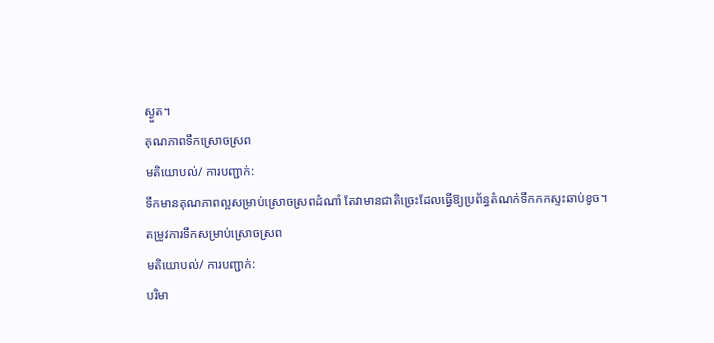ស្ងួត។
គុណភាពទឹកស្រោចស្រព
មតិយោបល់/ ការបញ្ជាក់:
ទឹកមានគុណភាពល្អសម្រាប់ស្រោចស្រពដំណាំ តែវាមានជាតិច្រេះដែលធ្វើឱ្យប្រព័ន្ធតំណក់ទឹកកកស្ទះឆាប់ខូច។
តម្រូវការទឹកសម្រាប់ស្រោចស្រព
មតិយោបល់/ ការបញ្ជាក់:
បរិមា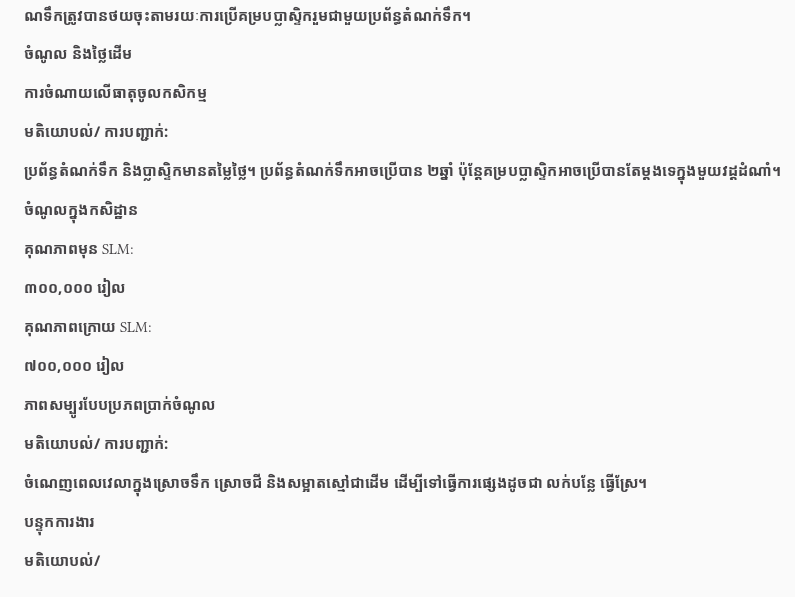ណទឹកត្រូវបានថយចុះតាមរយៈការប្រើគម្របប្លាស្ទិករួមជាមួយប្រព័ន្ធតំណក់ទឹក។
ចំណូល និងថ្លៃដើម
ការចំណាយលើធាតុចូលកសិកម្ម
មតិយោបល់/ ការបញ្ជាក់:
ប្រព័ន្ធតំណក់ទឹក និងប្លាស្ទិកមានតម្លៃថ្លៃ។ ប្រព័ន្ធតំណក់ទឹកអាចប្រើបាន ២ឆ្នាំ ប៉ុន្តែគម្របប្លាស្ទិកអាចប្រើបានតែម្តងទេក្នុងមួយវដ្តដំណាំ។
ចំណូលក្នុងកសិដ្ឋាន
គុណភាពមុន SLM:
៣០០,០០០ រៀល
គុណភាពក្រោយ SLM:
៧០០,០០០ រៀល
ភាពសម្បូរបែបប្រភពប្រាក់ចំណូល
មតិយោបល់/ ការបញ្ជាក់:
ចំណេញពេលវេលាក្នុងស្រោចទឹក ស្រោចជី និងសម្អាតស្មៅជាដើម ដើម្បីទៅធ្វើការផ្សេងដូចជា លក់បន្លែ ធ្វើស្រែ។
បន្ទុកការងារ
មតិយោបល់/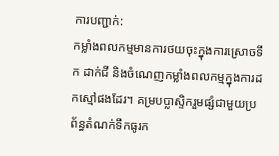ការបញ្ជាក់:
កម្លាំងពលកម្មមានការថយចុះក្នុងការស្រោចទឹក ដាក់ជី និងចំណេញកម្លាំងពលកម្មក្នុងការដកស្មៅផងដែរ។ គម្របប្លាស្ទិករួមផ្សំជាមួយប្រព័ន្ធតំណក់ទឹកធូរក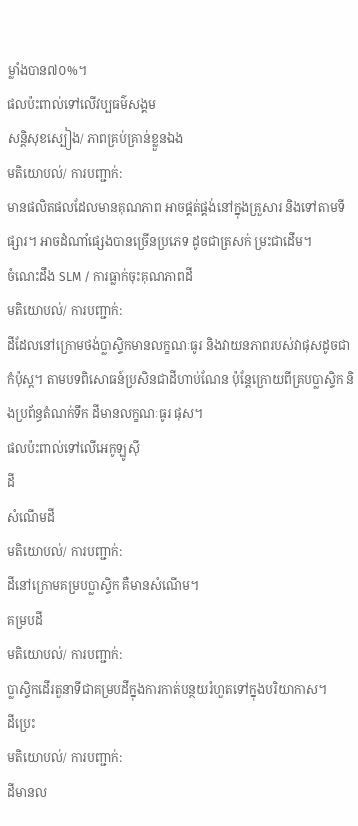ម្លាំងបាន៧០%។
ផលប៉ះពាល់ទៅលើវប្បធម៌សង្គម
សន្តិសុខស្បៀង/ ភាពគ្រប់គ្រាន់ខ្លួនឯង
មតិយោបល់/ ការបញ្ជាក់:
មានផលិតផលដែលមានគុណភាព អាចផ្គត់ផ្គង់នៅក្នុងគ្រួសារ និងទៅតាមទីផ្សារ។ អាចដំណាំផ្សេងបានច្រើនប្រភេទ ដូចជាត្រសក់ ម្រះជាដើម។
ចំណេះដឹង SLM / ការធ្លាក់ចុះគុណភាពដី
មតិយោបល់/ ការបញ្ជាក់:
ដីដែលនៅក្រោមថង់ប្លាស្ទិកមានលក្ខណៈធូរ និងវាយនភាពរបស់វាផុសដូចជាកំប៉ុស្ត។ តាមបទពិសោធន៍ប្រសិនជាដីហាប់ណែន ប៉ុន្តែក្រោយពីគ្របប្លាស្ទិក និងប្រព័ន្ធតំណក់ទឹក ដីមានលក្ខណៈធូរ ផុស។
ផលប៉ះពាល់ទៅលើអេកូឡូស៊ី
ដី
សំណើមដី
មតិយោបល់/ ការបញ្ជាក់:
ដីនៅក្រោមគម្របប្លាស្ទិក គឺមានសំណើម។
គម្របដី
មតិយោបល់/ ការបញ្ជាក់:
ប្លាស្ទិកដើរតួនាទីជាគម្របដីក្នុងការកាត់បន្ថយរំហួតទៅក្នុងបរិយាកាស។
ដីប្រេះ
មតិយោបល់/ ការបញ្ជាក់:
ដីមានល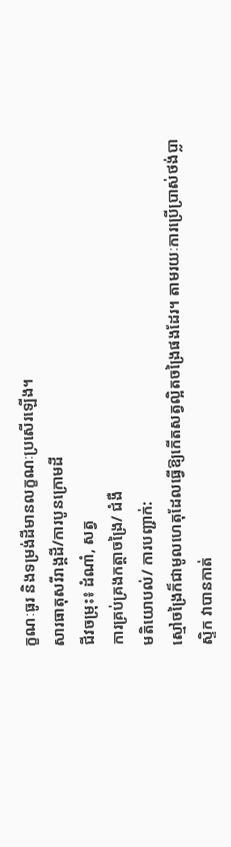ក្ខណៈធូរ និងទម្រង់ដីមានលក្ខណៈប្រសើរឡើង។
សារធាតុសរីរាង្គដី/ការបូនក្រោមដី
ជីវចម្រុះ៖ ដំណាំ, សត្វ
ការគ្រប់គ្រងកត្តាចង្រៃ/ ជំងឺ
មតិយោបល់/ ការបញ្ជាក់:
ស្មៅចង្រៃក៏ជាមូលហេតុដែលធ្វើឱ្យកើតសត្វល្អិតចង្រៃផងដែរ។ តាមរយៈការប្រើប្រាស់ថង់ប្លាស្ទិក វាបានកាត់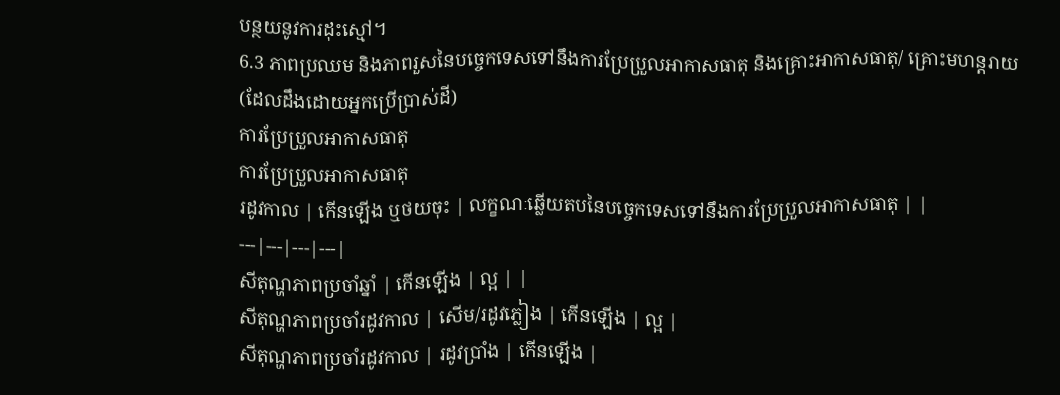បន្ថយនូវការដុះស្មៅ។
6.3 ភាពប្រឈម និងភាពរួសនៃបច្ចេកទេសទៅនឹងការប្រែប្រួលអាកាសធាតុ និងគ្រោះអាកាសធាតុ/ គ្រោះមហន្តរាយ (ដែលដឹងដោយអ្នកប្រើប្រាស់ដី)
ការប្រែប្រួលអាកាសធាតុ
ការប្រែប្រួលអាកាសធាតុ
រដូវកាល | កើនឡើង ឬថយចុះ | លក្ខណៈឆ្លើយតបនៃបច្ចេកទេសទៅនឹងការប្រែប្រួលអាកាសធាតុ | |
---|---|---|---|
សីតុណ្ហភាពប្រចាំឆ្នាំ | កើនឡើង | ល្អ | |
សីតុណ្ហភាពប្រចាំរដូវកាល | សើម/រដូវភ្លៀង | កើនឡើង | ល្អ |
សីតុណ្ហភាពប្រចាំរដូវកាល | រដូវប្រាំង | កើនឡើង |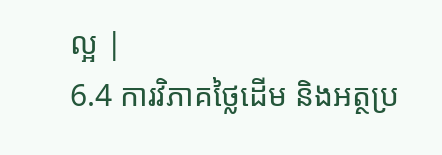ល្អ |
6.4 ការវិភាគថ្លៃដើម និងអត្ថប្រ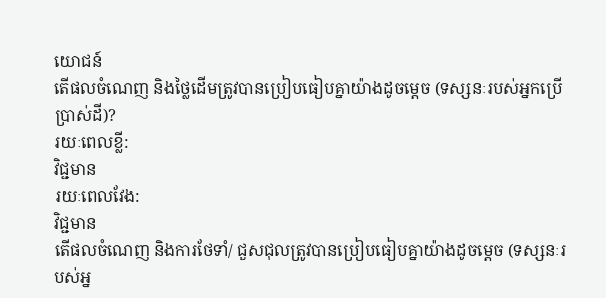យោជន៍
តើផលចំណេញ និងថ្លៃដើមត្រូវបានប្រៀបធៀបគ្នាយ៉ាងដូចម្តេច (ទស្សនៈរបស់អ្នកប្រើប្រាស់ដី)?
រយៈពេលខ្លី:
វិជ្ជមាន
រយៈពេលវែង:
វិជ្ជមាន
តើផលចំណេញ និងការថែទាំ/ ជួសជុលត្រូវបានប្រៀបធៀបគ្នាយ៉ាងដូចម្តេច (ទស្សនៈរបស់អ្ន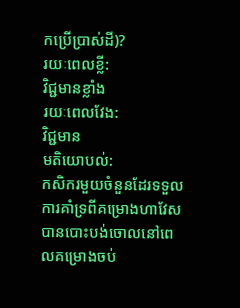កប្រើប្រាស់ដី)?
រយៈពេលខ្លី:
វិជ្ជមានខ្លាំង
រយៈពេលវែង:
វិជ្ជមាន
មតិយោបល់:
កសិករមួយចំនួនដែរទទួលការគាំទ្រពីគម្រោងហាវែសបានបោះបង់ចោលនៅពេលគម្រោងចប់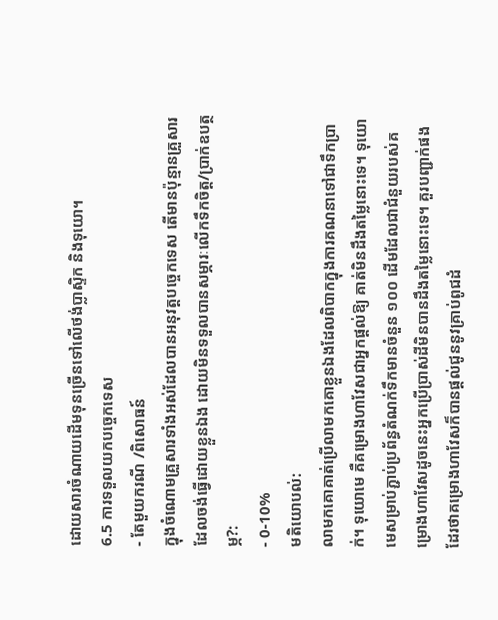ដោយសារចំណាយដើមទុនច្រើនទៅលើថង់ប្លាស្ទិក និងទុយោ។
6.5 ការទទួលយកបច្ចេកទេស
- តែមួយករណី /ពិសោធន៍
ក្នុងចំណោមគ្រួសារទាំងអស់ដែលបានអនុវត្តបច្ចេកទេស តើមានប៉ុន្មានគ្រួសារដែលចង់ធ្វើដោយខ្លួនឯង ដោយមិនទទួលបានសម្ភារៈលើកទឹកចិត្ត/ប្រាក់ឧបត្ថម្ភ?:
- 0-10%
មតិយោបល់:
លាមកគោគាត់ប្រើលាមកគោខ្លួនឯងដែលពិបាកក្នុងការគណនាទៅជាទឹកប្រាក់។ ទុយោមេ គឺគម្រោងហាវែសជាអ្នកផ្តល់ឱ្យ គាត់មិនដឹងតម្លៃនោះទេ។ ទុយោមេសម្រាប់ភ្ជាប់ប្រព័ន្ធតំណក់ទឹកមានចំនួន ១០០ ដើមដែលជាជំនួយរបស់គម្រោងហាវែសដូចនេះអ្នកប្រើប្រាស់ដីមិនបានដឹងតម្លៃនោះទេ។ គួរបញ្ជាក់ផងដែរថាគម្រោងហាវែសក៏បានផ្តល់ជូននូវគ្រាប់ពូជដំ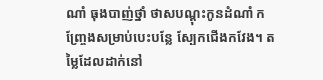ណាំ ធុងបាញ់ថ្នាំ ថាសបណ្តុះកូនដំណាំ កញ្ច្រែងសម្រាប់បេះបន្លែ ស្បែកជើងកវែង។ តម្លៃដែលដាក់នៅ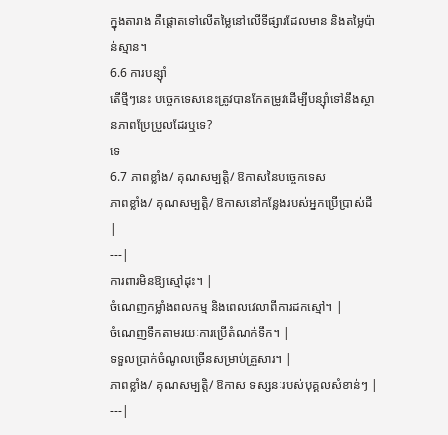ក្នុងតារាង គឺផ្តោតទៅលើតម្លៃនៅលើទីផ្សារដែលមាន និងតម្លៃប៉ាន់ស្មាន។
6.6 ការបន្សុំា
តើថ្មីៗនេះ បច្ចេកទេសនេះត្រូវបានកែតម្រូវដើម្បីបន្ស៊ាំទៅនឹងស្ថានភាពប្រែប្រួលដែរឬទេ?
ទេ
6.7 ភាពខ្លាំង/ គុណសម្បត្តិ/ ឱកាសនៃបច្ចេកទេស
ភាពខ្លាំង/ គុណសម្បត្តិ/ ឱកាសនៅកន្លែងរបស់អ្នកប្រើប្រាស់ដី |
---|
ការពារមិនឱ្យស្មៅដុះ។ |
ចំណេញកម្លាំងពលកម្ម និងពេលវេលាពីការដកស្មៅ។ |
ចំណេញទឹកតាមរយៈការប្រើតំណក់ទឹក។ |
ទទួលប្រាក់ចំណូលច្រើនសម្រាប់គ្រួសារ។ |
ភាពខ្លាំង/ គុណសម្បត្តិ/ ឱកាស ទស្សនៈរបស់បុគ្គលសំខាន់ៗ |
---|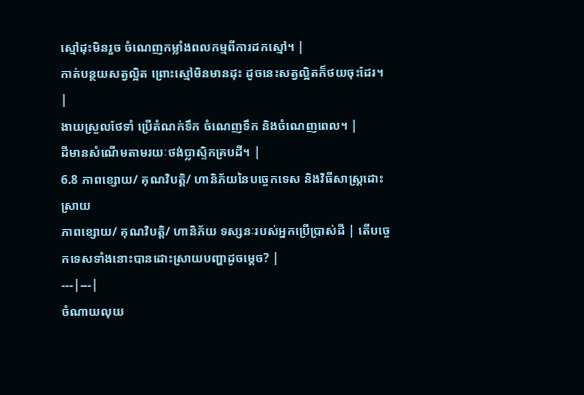ស្មៅដុះមិនរួច ចំណេញកម្លាំងពលកម្មពីការដកស្មៅ។ |
កាត់បន្ថយសត្វល្អិត ព្រោះស្មៅមិនមានដុះ ដូចនេះសត្វល្អិតក៏ថយចុះដែរ។ |
ងាយស្រួលថែទាំ ប្រើតំណក់ទឹក ចំណេញទឹក និងចំណេញពេល។ |
ដីមានសំណើមតាមរយៈថង់ប្លាស្ទិកគ្របដី។ |
6.8 ភាពខ្សោយ/ គុណវិបត្តិ/ ហានិភ័យនៃបច្ចេកទេស និងវិធីសាស្ត្រដោះស្រាយ
ភាពខ្សោយ/ គុណវិបត្តិ/ ហានិភ័យ ទស្សនៈរបស់អ្នកប្រើប្រាស់ដី | តើបច្ចេកទេសទាំងនោះបានដោះស្រាយបញ្ហាដូចម្តេច? |
---|---|
ចំណាយលុយ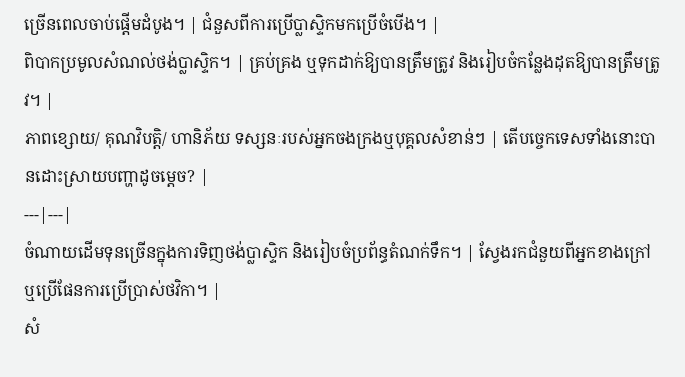ច្រើនពេលចាប់ផ្តើមដំបូង។ | ជំនួសពីការប្រើប្លាស្ទិកមកប្រើចំបើង។ |
ពិបាកប្រមូលសំណល់ថង់ប្លាស្ទិក។ | គ្រប់គ្រង ឬទុកដាក់ឱ្យបានត្រឹមត្រូវ និងរៀបចំកន្លែងដុតឱ្យបានត្រឹមត្រូវ។ |
ភាពខ្សោយ/ គុណវិបត្តិ/ ហានិភ័យ ទស្សនៈរបស់អ្នកចងក្រងឬបុគ្គលសំខាន់ៗ | តើបច្ចេកទេសទាំងនោះបានដោះស្រាយបញ្ហាដូចម្តេច? |
---|---|
ចំណាយដើមទុនច្រើនក្នុងការទិញថង់ប្លាស្ទិក និងរៀបចំប្រព័ន្ធតំណក់ទឹក។ | ស្វែងរកជំនួយពីអ្នកខាងក្រៅ ឬប្រើផែនការប្រើប្រាស់ថវិកា។ |
សំ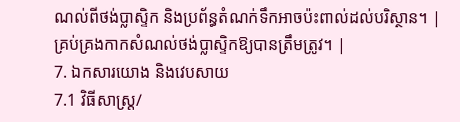ណល់ពីថង់ប្លាស្ទិក និងប្រព័ន្ធតំណក់ទឹកអាចប៉ះពាល់ដល់បរិស្ថាន។ | គ្រប់គ្រងកាកសំណល់ថង់ប្លាស្ទិកឱ្យបានត្រឹមត្រូវ។ |
7. ឯកសារយោង និងវេបសាយ
7.1 វិធីសាស្ត្រ/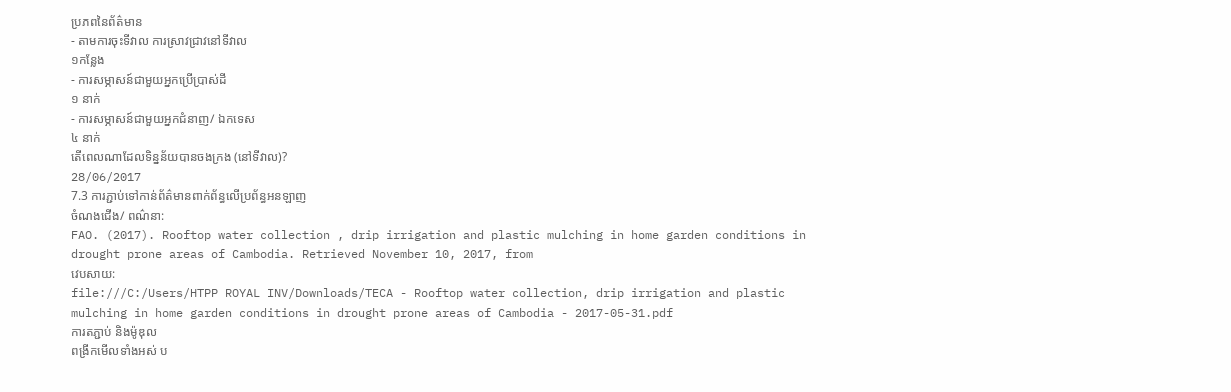ប្រភពនៃព័ត៌មាន
- តាមការចុះទីវាល ការស្រាវជ្រាវនៅទីវាល
១កន្លែង
- ការសម្ភាសន៍ជាមួយអ្នកប្រើប្រាស់ដី
១ នាក់
- ការសម្ភាសន៍ជាមួយអ្នកជំនាញ/ ឯកទេស
៤ នាក់
តើពេលណាដែលទិន្នន័យបានចងក្រង (នៅទីវាល)?
28/06/2017
7.3 ការភ្ជាប់ទៅកាន់ព័ត៌មានពាក់ព័ន្ធលើប្រព័ន្ធអនឡាញ
ចំណងជើង/ ពណ៌នា:
FAO. (2017). Rooftop water collection , drip irrigation and plastic mulching in home garden conditions in drought prone areas of Cambodia. Retrieved November 10, 2017, from
វេបសាយ:
file:///C:/Users/HTPP ROYAL INV/Downloads/TECA - Rooftop water collection, drip irrigation and plastic mulching in home garden conditions in drought prone areas of Cambodia - 2017-05-31.pdf
ការតភ្ជាប់ និងម៉ូឌុល
ពង្រីកមើលទាំងអស់ ប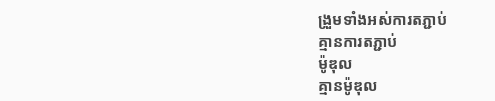ង្រួមទាំងអស់ការតភ្ជាប់
គ្មានការតភ្ជាប់
ម៉ូឌុល
គ្មានម៉ូឌុល